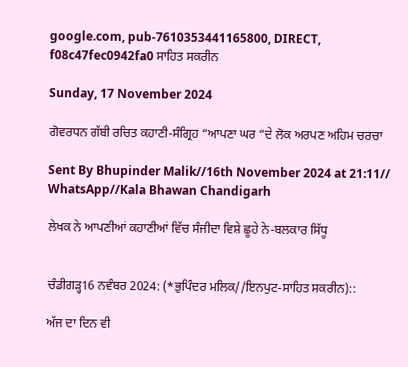google.com, pub-7610353441165800, DIRECT, f08c47fec0942fa0 ਸਾਹਿਤ ਸਕਰੀਨ

Sunday, 17 November 2024

ਗੋਵਰਧਨ ਗੱਬੀ ਰਚਿਤ ਕਹਾਣੀ-ਸੰਗ੍ਰਿਹ “ਆਪਣਾ ਘਰ “ਦੇ ਲੋਕ ਅਰਪਣ ਅਹਿਮ ਚਰਚਾ

Sent By Bhupinder Malik//16th November 2024 at 21:11// WhatsApp//Kala Bhawan Chandigarh

ਲੇਖਕ ਨੇ ਆਪਣੀਆਂ ਕਹਾਣੀਆਂ ਵਿੱਚ ਸੰਜੀਦਾ ਵਿਸ਼ੇ ਛੂਹੇ ਨੇ-ਬਲਕਾਰ ਸਿੱਧੂ


ਚੰਡੀਗੜ੍ਹ16 ਨਵੰਬਰ 2024: (*ਭੁਪਿੰਦਰ ਮਲਿਕ//ਇਨਪੁਟ-ਸਾਹਿਤ ਸਕਰੀਨ)::

ਅੱਜ ਦਾ ਦਿਨ ਵੀ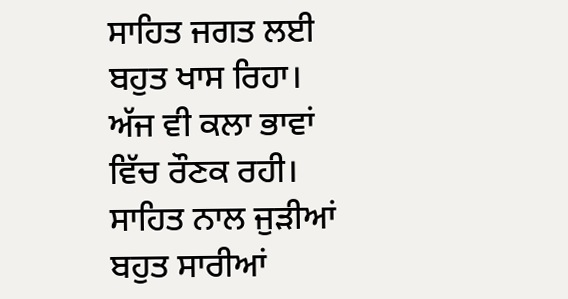ਸਾਹਿਤ ਜਗਤ ਲਈ ਬਹੁਤ ਖਾਸ ਰਿਹਾ। ਅੱਜ ਵੀ ਕਲਾ ਭਾਵਾਂ ਵਿੱਚ ਰੌਣਕ ਰਹੀ। ਸਾਹਿਤ ਨਾਲ ਜੁੜੀਆਂ ਬਹੁਤ ਸਾਰੀਆਂ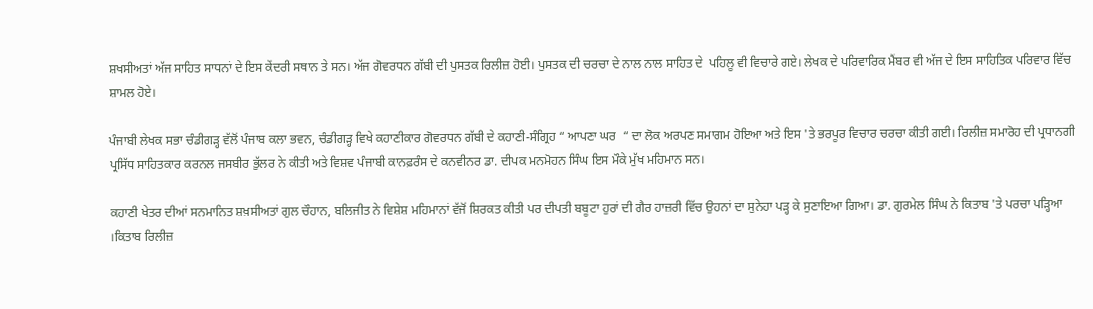ਸ਼ਖਸੀਅਤਾਂ ਅੱਜ ਸਾਹਿਤ ਸਾਧਨਾਂ ਦੇ ਇਸ ਕੇਂਦਰੀ ਸਥਾਨ ਤੇ ਸਨ। ਅੱਜ ਗੋਵਰਧਨ ਗੱਬੀ ਦੀ ਪੁਸਤਕ ਰਿਲੀਜ਼ ਹੋਈ। ਪੁਸਤਕ ਦੀ ਚਰਚਾ ਦੇ ਨਾਲ ਨਾਲ ਸਾਹਿਤ ਦੇ  ਪਹਿਲੂ ਵੀ ਵਿਚਾਰੇ ਗਏ। ਲੇਖਕ ਦੇ ਪਰਿਵਾਰਿਕ ਮੈਂਬਰ ਵੀ ਅੱਜ ਦੇ ਇਸ ਸਾਹਿਤਿਕ ਪਰਿਵਾਰ ਵਿੱਚ ਸ਼ਾਮਲ ਹੋਏ।

ਪੰਜਾਬੀ ਲੇਖਕ ਸਭਾ ਚੰਡੀਗੜ੍ਹ ਵੱਲੋਂ ਪੰਜਾਬ ਕਲਾ ਭਵਨ, ਚੰਡੀਗੜ੍ਹ ਵਿਖੇ ਕਹਾਣੀਕਾਰ ਗੋਵਰਧਨ ਗੱਬੀ ਦੇ ਕਹਾਣੀ-ਸੰਗ੍ਰਿਹ “ ਆਪਣਾ ਘਰ  “ ਦਾ ਲੋਕ ਅਰਪਣ ਸਮਾਗਮ ਹੋਇਆ ਅਤੇ ਇਸ 'ਤੇ ਭਰਪੂਰ ਵਿਚਾਰ ਚਰਚਾ ਕੀਤੀ ਗਈ। ਰਿਲੀਜ਼ ਸਮਾਰੋਹ ਦੀ ਪ੍ਰਧਾਨਗੀ ਪ੍ਰਸਿੱਧ ਸਾਹਿਤਕਾਰ ਕਰਨਲ ਜਸਬੀਰ ਭੁੱਲਰ ਨੇ ਕੀਤੀ ਅਤੇ ਵਿਸ਼ਵ ਪੰਜਾਬੀ ਕਾਨਫ਼ਰੰਸ ਦੇ ਕਨਵੀਨਰ ਡਾ. ਦੀਪਕ ਮਨਮੋਹਨ ਸਿੰਘ ਇਸ ਮੌਕੇ ਮੁੱਖ ਮਹਿਮਾਨ ਸਨ।

ਕਹਾਣੀ ਖੇਤਰ ਦੀਆਂ ਸਨਮਾਨਿਤ ਸ਼ਖ਼ਸੀਅਤਾਂ ਗੁਲ ਚੌਹਾਨ, ਬਲਿਜੀਤ ਨੇ ਵਿਸ਼ੇਸ਼ ਮਹਿਮਾਨਾਂ ਵੱਜੋਂ ਸ਼ਿਰਕਤ ਕੀਤੀ ਪਰ ਦੀਪਤੀ ਬਬੂਟਾ ਹੁਰਾਂ ਦੀ ਗੈਰ ਹਾਜ਼ਰੀ ਵਿੱਚ ਉਹਨਾਂ ਦਾ ਸੁਨੇਹਾ ਪੜ੍ਹ ਕੇ ਸੁਣਾਇਆ ਗਿਆ। ਡਾ. ਗੁਰਮੇਲ ਸਿੰਘ ਨੇ ਕਿਤਾਬ 'ਤੇ ਪਰਚਾ ਪੜ੍ਹਿਆ ।ਕਿਤਾਬ ਰਿਲੀਜ਼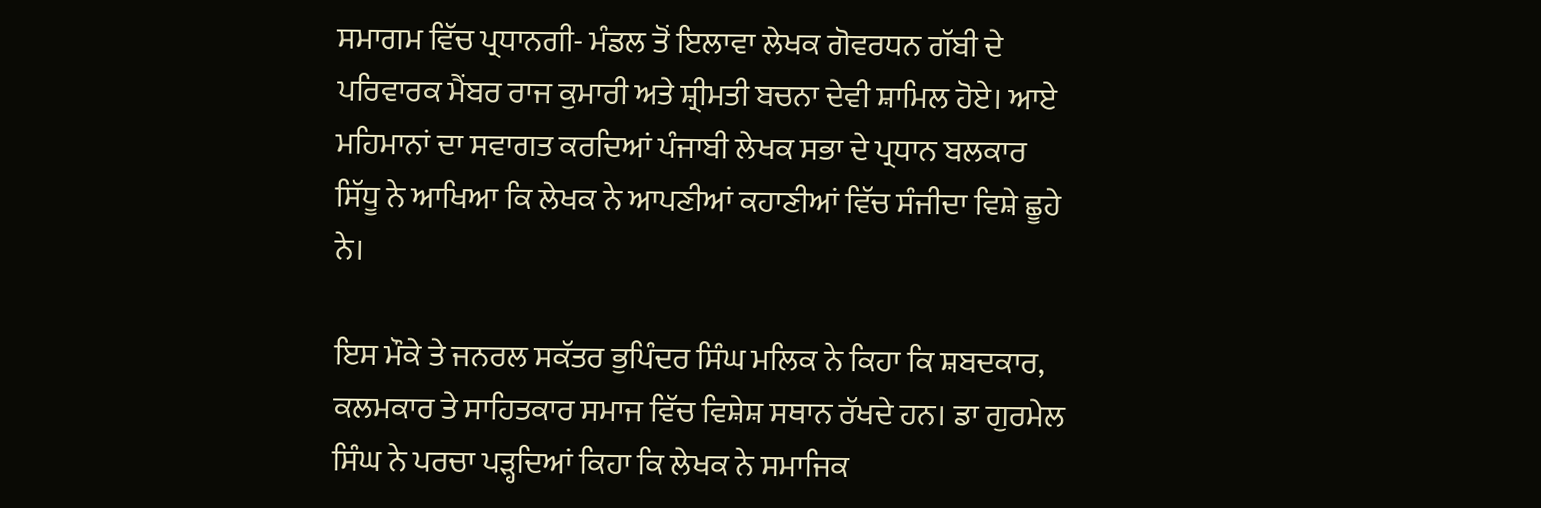ਸਮਾਗਮ ਵਿੱਚ ਪ੍ਰਧਾਨਗੀ- ਮੰਡਲ ਤੋਂ ਇਲਾਵਾ ਲੇਖਕ ਗੋਵਰਧਨ ਗੱਬੀ ਦੇ ਪਰਿਵਾਰਕ ਮੈਂਬਰ ਰਾਜ ਕੁਮਾਰੀ ਅਤੇ ਸ਼੍ਰੀਮਤੀ ਬਚਨਾ ਦੇਵੀ ਸ਼ਾਮਿਲ ਹੋਏ। ਆਏ ਮਹਿਮਾਨਾਂ ਦਾ ਸਵਾਗਤ ਕਰਦਿਆਂ ਪੰਜਾਬੀ ਲੇਖਕ ਸਭਾ ਦੇ ਪ੍ਰਧਾਨ ਬਲਕਾਰ ਸਿੱਧੂ ਨੇ ਆਖਿਆ ਕਿ ਲੇਖਕ ਨੇ ਆਪਣੀਆਂ ਕਹਾਣੀਆਂ ਵਿੱਚ ਸੰਜੀਦਾ ਵਿਸ਼ੇ ਛੂਹੇ ਨੇ।

ਇਸ ਮੌਕੇ ਤੇ ਜਨਰਲ ਸਕੱਤਰ ਭੁਪਿੰਦਰ ਸਿੰਘ ਮਲਿਕ ਨੇ ਕਿਹਾ ਕਿ ਸ਼ਬਦਕਾਰ, ਕਲਮਕਾਰ ਤੇ ਸਾਹਿਤਕਾਰ ਸਮਾਜ ਵਿੱਚ ਵਿਸ਼ੇਸ਼ ਸਥਾਨ ਰੱਖਦੇ ਹਨ। ਡਾ ਗੁਰਮੇਲ ਸਿੰਘ ਨੇ ਪਰਚਾ ਪੜ੍ਹਦਿਆਂ ਕਿਹਾ ਕਿ ਲੇਖਕ ਨੇ ਸਮਾਜਿਕ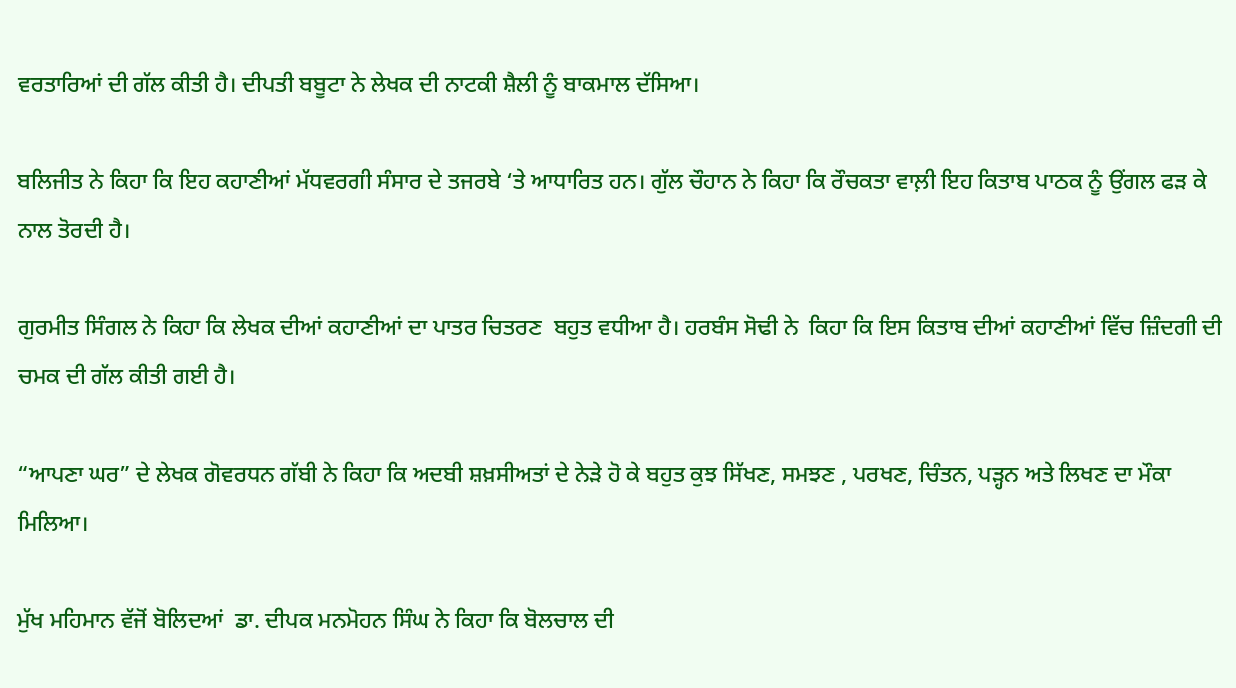ਵਰਤਾਰਿਆਂ ਦੀ ਗੱਲ ਕੀਤੀ ਹੈ। ਦੀਪਤੀ ਬਬੂਟਾ ਨੇ ਲੇਖਕ ਦੀ ਨਾਟਕੀ ਸ਼ੈਲੀ ਨੂੰ ਬਾਕਮਾਲ ਦੱਸਿਆ।

ਬਲਿਜੀਤ ਨੇ ਕਿਹਾ ਕਿ ਇਹ ਕਹਾਣੀਆਂ ਮੱਧਵਰਗੀ ਸੰਸਾਰ ਦੇ ਤਜਰਬੇ ‘ਤੇ ਆਧਾਰਿਤ ਹਨ। ਗੁੱਲ ਚੌਹਾਨ ਨੇ ਕਿਹਾ ਕਿ ਰੌਚਕਤਾ ਵਾਲ਼ੀ ਇਹ ਕਿਤਾਬ ਪਾਠਕ ਨੂੰ ਉਂਗਲ ਫੜ ਕੇ ਨਾਲ ਤੋਰਦੀ ਹੈ।

ਗੁਰਮੀਤ ਸਿੰਗਲ ਨੇ ਕਿਹਾ ਕਿ ਲੇਖਕ ਦੀਆਂ ਕਹਾਣੀਆਂ ਦਾ ਪਾਤਰ ਚਿਤਰਣ  ਬਹੁਤ ਵਧੀਆ ਹੈ। ਹਰਬੰਸ ਸੋਢੀ ਨੇ  ਕਿਹਾ ਕਿ ਇਸ ਕਿਤਾਬ ਦੀਆਂ ਕਹਾਣੀਆਂ ਵਿੱਚ ਜ਼ਿੰਦਗੀ ਦੀ ਚਮਕ ਦੀ ਗੱਲ ਕੀਤੀ ਗਈ ਹੈ।

“ਆਪਣਾ ਘਰ” ਦੇ ਲੇਖਕ ਗੋਵਰਧਨ ਗੱਬੀ ਨੇ ਕਿਹਾ ਕਿ ਅਦਬੀ ਸ਼ਖ਼ਸੀਅਤਾਂ ਦੇ ਨੇੜੇ ਹੋ ਕੇ ਬਹੁਤ ਕੁਝ ਸਿੱਖਣ, ਸਮਝਣ , ਪਰਖਣ, ਚਿੰਤਨ, ਪੜ੍ਹਨ ਅਤੇ ਲਿਖਣ ਦਾ ਮੌਕਾ ਮਿਲਿਆ।

ਮੁੱਖ ਮਹਿਮਾਨ ਵੱਜੋਂ ਬੋਲਿਦਆਂ  ਡਾ. ਦੀਪਕ ਮਨਮੋਹਨ ਸਿੰਘ ਨੇ ਕਿਹਾ ਕਿ ਬੋਲਚਾਲ ਦੀ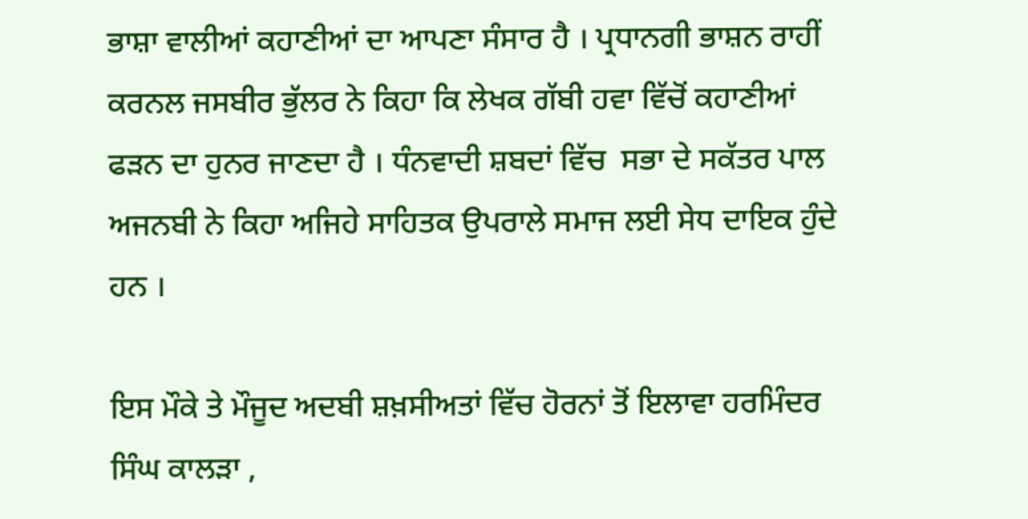ਭਾਸ਼ਾ ਵਾਲੀਆਂ ਕਹਾਣੀਆਂ ਦਾ ਆਪਣਾ ਸੰਸਾਰ ਹੈ । ਪ੍ਰਧਾਨਗੀ ਭਾਸ਼ਨ ਰਾਹੀਂ ਕਰਨਲ ਜਸਬੀਰ ਭੁੱਲਰ ਨੇ ਕਿਹਾ ਕਿ ਲੇਖਕ ਗੱਬੀ ਹਵਾ ਵਿੱਚੋਂ ਕਹਾਣੀਆਂ ਫੜਨ ਦਾ ਹੁਨਰ ਜਾਣਦਾ ਹੈ । ਧੰਨਵਾਦੀ ਸ਼ਬਦਾਂ ਵਿੱਚ  ਸਭਾ ਦੇ ਸਕੱਤਰ ਪਾਲ ਅਜਨਬੀ ਨੇ ਕਿਹਾ ਅਜਿਹੇ ਸਾਹਿਤਕ ਉਪਰਾਲੇ ਸਮਾਜ ਲਈ ਸੇਧ ਦਾਇਕ ਹੁੰਦੇ ਹਨ ।

ਇਸ ਮੌਕੇ ਤੇ ਮੌਜੂਦ ਅਦਬੀ ਸ਼ਖ਼ਸੀਅਤਾਂ ਵਿੱਚ ਹੋਰਨਾਂ ਤੋਂ ਇਲਾਵਾ ਹਰਮਿੰਦਰ ਸਿੰਘ ਕਾਲੜਾ ,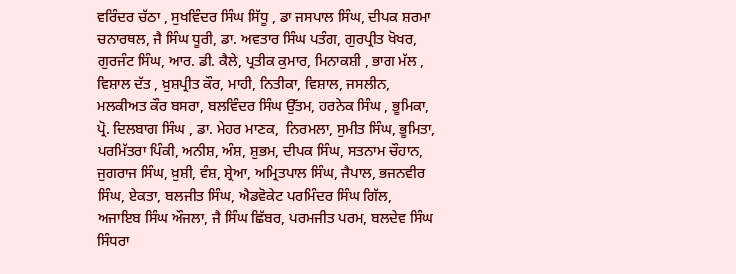ਵਰਿੰਦਰ ਚੱਠਾ , ਸੁਖਵਿੰਦਰ ਸਿੰਘ ਸਿੱਧੂ , ਡਾ ਜਸਪਾਲ ਸਿੰਘ, ਦੀਪਕ ਸ਼ਰਮਾ ਚਨਾਰਥਲ, ਜੈ ਸਿੰਘ ਧੂਰੀ, ਡਾ. ਅਵਤਾਰ ਸਿੰਘ ਪਤੰਗ, ਗੁਰਪ੍ਰੀਤ ਖੋਖਰ, ਗੁਰਜੰਟ ਸਿੰਘ, ਆਰ. ਡੀ. ਕੈਲੇ, ਪ੍ਰਤੀਕ ਕੁਮਾਰ, ਮਿਨਾਕਸ਼ੀ , ਭਾਗ ਮੱਲ , ਵਿਸ਼ਾਲ ਦੱਤ , ਖ਼ੁਸ਼ਪ੍ਰੀਤ ਕੌਰ, ਮਾਹੀ, ਨਿਤੀਕਾ, ਵਿਸ਼ਾਲ, ਜਸਲੀਨ, ਮਲਕੀਅਤ ਕੌਰ ਬਸਰਾ, ਬਲਵਿੰਦਰ ਸਿੰਘ ਉੱਤਮ, ਹਰਨੇਕ ਸਿੰਘ , ਭੂਮਿਕਾ, ਪ੍ਰੋ. ਦਿਲਬਾਗ ਸਿੰਘ , ਡਾ. ਮੇਹਰ ਮਾਣਕ,  ਨਿਰਮਲਾ, ਸੁਮੀਤ ਸਿੰਘ, ਭੂਮਿਤਾ, ਪਰਮਿੱਤਰਾ ਪਿੰਕੀ, ਅਨੀਸ਼, ਅੰਸ਼, ਸ਼ੁਭਮ, ਦੀਪਕ ਸਿੰਘ, ਸਤਨਾਮ ਚੌਹਾਨ, ਜੁਗਰਾਜ ਸਿੰਘ, ਖ਼ੁਸ਼ੀ, ਵੰਸ਼, ਸ਼੍ਰੇਆ, ਅਮ੍ਰਿਤਪਾਲ ਸਿੰਘ, ਜੈਪਾਲ, ਭਜਨਵੀਰ ਸਿੰਘ, ਏਕਤਾ, ਬਲਜੀਤ ਸਿੰਘ, ਐਡਵੋਕੇਟ ਪਰਮਿੰਦਰ ਸਿੰਘ ਗਿੱਲ, ਅਜਾਇਬ ਸਿੰਘ ਔਜਲਾ, ਜੈ ਸਿੰਘ ਛਿੱਬਰ, ਪਰਮਜੀਤ ਪਰਮ, ਬਲਦੇਵ ਸਿੰਘ ਸਿੰਧਰਾ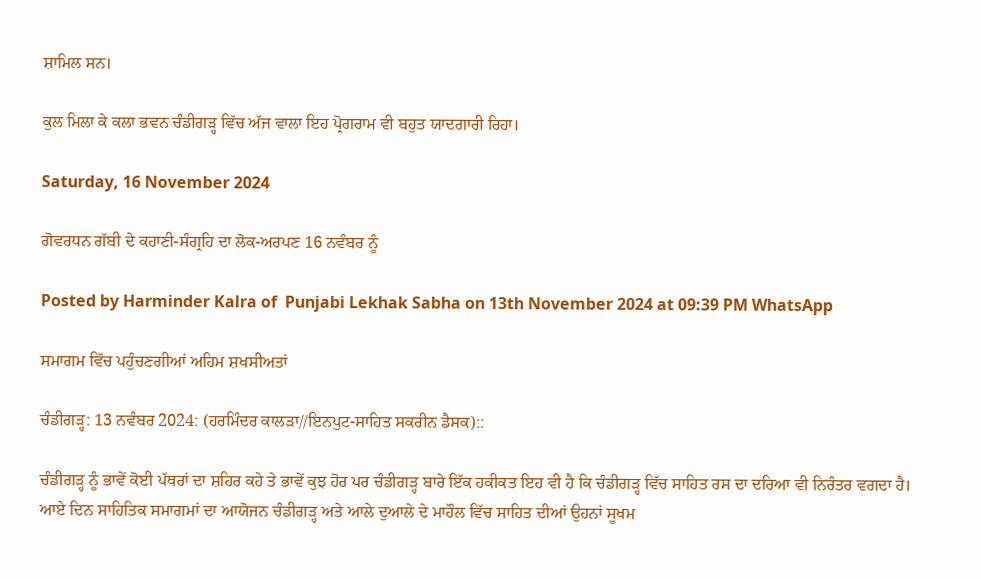ਸ਼ਾਮਿਲ ਸਨ।

ਕੁਲ ਮਿਲਾ ਕੇ ਕਲਾ ਭਵਨ ਚੰਡੀਗੜ੍ਹ ਵਿੱਚ ਅੱਜ ਵਾਲਾ ਇਹ ਪ੍ਰੋਗਰਾਮ ਵੀ ਬਹੁਤ ਯਾਦਗਾਰੀ ਰਿਹਾ।

Saturday, 16 November 2024

ਗੋਵਰਧਨ ਗੱਬੀ ਦੇ ਕਹਾਣੀ-ਸੰਗ੍ਰਹਿ ਦਾ ਲੋਕ-ਅਰਪਣ 16 ਨਵੰਬਰ ਨੂੰ

Posted by Harminder Kalra of  Punjabi Lekhak Sabha on 13th November 2024 at 09:39 PM WhatsApp

ਸਮਾਗਮ ਵਿੱਚ ਪਹੁੰਚਣਗੀਆਂ ਅਹਿਮ ਸ਼ਖਸੀਅਤਾਂ

ਚੰਡੀਗੜ੍ਹ: 13 ਨਵੰਬਰ 2024: (ਹਰਮਿੰਦਰ ਕਾਲੜਾ//ਇਨਪੁਟ-ਸਾਹਿਤ ਸਕਰੀਨ ਡੈਸਕ)::

ਚੰਡੀਗੜ੍ਹ ਨੂੰ ਭਾਵੇਂ ਕੋਈ ਪੱਥਰਾਂ ਦਾ ਸ਼ਹਿਰ ਕਹੇ ਤੇ ਭਾਵੇਂ ਕੁਝ ਹੋਰ ਪਰ ਚੰਡੀਗੜ੍ਹ ਬਾਰੇ ਇੱਕ ਹਕੀਕਤ ਇਹ ਵੀ ਹੈ ਕਿ ਚੰਡੀਗੜ੍ਹ ਵਿੱਚ ਸਾਹਿਤ ਰਸ ਦਾ ਦਰਿਆ ਵੀ ਨਿਰੰਤਰ ਵਗਦਾ ਹੈ। ਆਏ ਦਿਨ ਸਾਹਿਤਿਕ ਸਮਾਗਮਾਂ ਦਾ ਆਯੋਜਨ ਚੰਡੀਗੜ੍ਹ ਅਤੇ ਆਲੇ ਦੁਆਲੇ ਦੇ ਮਾਹੌਲ ਵਿੱਚ ਸਾਹਿਤ ਦੀਆਂ ਉਹਨਾਂ ਸੂਖਮ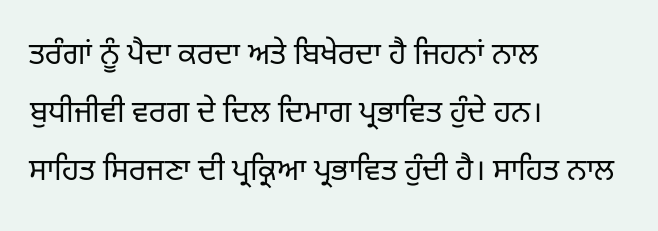ਤਰੰਗਾਂ ਨੂੰ ਪੈਦਾ ਕਰਦਾ ਅਤੇ ਬਿਖੇਰਦਾ ਹੈ ਜਿਹਨਾਂ ਨਾਲ ਬੁਧੀਜੀਵੀ ਵਰਗ ਦੇ ਦਿਲ ਦਿਮਾਗ ਪ੍ਰਭਾਵਿਤ ਹੁੰਦੇ ਹਨ।  ਸਾਹਿਤ ਸਿਰਜਣਾ ਦੀ ਪ੍ਰਕ੍ਰਿਆ ਪ੍ਰਭਾਵਿਤ ਹੁੰਦੀ ਹੈ। ਸਾਹਿਤ ਨਾਲ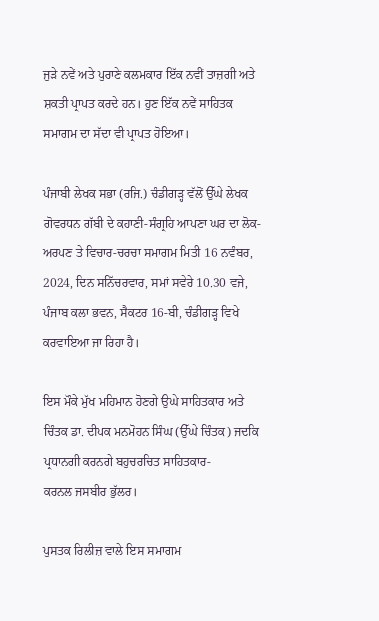ਜੁੜੇ ਨਵੇਂ ਅਤੇ ਪੁਰਾਣੇ ਕਲਮਕਾਰ ਇੱਕ ਨਵੀਂ ਤਾਜ਼ਗੀ ਅਤੇ ਸ਼ਕਤੀ ਪ੍ਰਾਪਤ ਕਰਦੇ ਹਨ। ਹੁਣ ਇੱਕ ਨਵੇਂ ਸਾਹਿਤਕ ਸਮਾਗਮ ਦਾ ਸੱਦਾ ਵੀ ਪ੍ਰਾਪਤ ਹੋਇਆ।

ਪੰਜਾਬੀ ਲੇਖਕ ਸਭਾ (ਰਜਿ.) ਚੰਡੀਗੜ੍ਹ ਵੱਲੋਂ ਉੱਘੇ ਲੇਖਕ ਗੋਵਰਧਨ ਗੱਬੀ ਦੇ ਕਹਾਣੀ-ਸੰਗ੍ਰਹਿ ਆਪਣਾ ਘਰ ਦਾ ਲੋਕ-ਅਰਪਣ ਤੇ ਵਿਚਾਰ-ਚਰਚਾ ਸਮਾਗਮ ਮਿਤੀ 16 ਨਵੰਬਰ, 2024, ਦਿਨ ਸਨਿੱਚਰਵਾਰ, ਸਮਾਂ ਸਵੇਰੇ 10.30 ਵਜੇ, ਪੰਜਾਬ ਕਲਾ ਭਵਨ, ਸੈਕਟਰ 16-ਬੀ, ਚੰਡੀਗੜ੍ਹ ਵਿਖੇ ਕਰਵਾਇਆ ਜਾ ਰਿਹਾ ਹੈ।

ਇਸ ਮੌਕੇ ਮੁੱਖ ਮਹਿਮਾਨ ਹੋਣਗੇ ਉਘੇ ਸਾਹਿਤਕਾਰ ਅਤੇ ਚਿੰਤਕ ਡਾ. ਦੀਪਕ ਮਨਮੋਹਨ ਸਿੰਘ (ਉੱਘੇ ਚਿੰਤਕ) ਜਦਕਿ ਪ੍ਰਧਾਨਗੀ ਕਰਨਗੇ ਬਹੁਚਰਚਿਤ ਸਾਹਿਤਕਾਰ-
ਕਰਨਲ ਜਸਬੀਰ ਭੁੱਲਰ।

ਪੁਸਤਕ ਰਿਲੀਜ਼ ਵਾਲੇ ਇਸ ਸਮਾਗਮ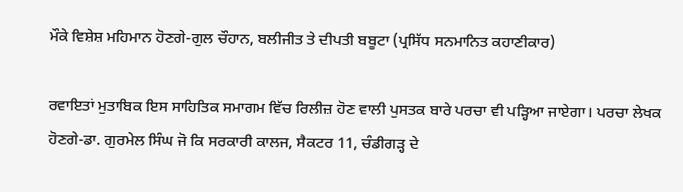ਮੌਕੇ ਵਿਸ਼ੇਸ਼ ਮਹਿਮਾਨ ਹੋਣਗੇ-ਗੁਲ ਚੌਹਾਨ, ਬਲੀਜੀਤ ਤੇ ਦੀਪਤੀ ਬਬੂਟਾ (ਪ੍ਰਸਿੱਧ ਸਨਮਾਨਿਤ ਕਹਾਣੀਕਾਰ)

ਰਵਾਇਤਾਂ ਮੁਤਾਬਿਕ ਇਸ ਸਾਹਿਤਿਕ ਸਮਾਗਮ ਵਿੱਚ ਰਿਲੀਜ਼ ਹੋਣ ਵਾਲੀ ਪੁਸਤਕ ਬਾਰੇ ਪਰਚਾ ਵੀ ਪੜ੍ਹਿਆ ਜਾਏਗਾ। ਪਰਚਾ ਲੇਖਕ ਹੋਣਗੇ-ਡਾ. ਗੁਰਮੇਲ ਸਿੰਘ ਜੋ ਕਿ ਸਰਕਾਰੀ ਕਾਲਜ, ਸੈਕਟਰ 11, ਚੰਡੀਗੜ੍ਹ ਦੇ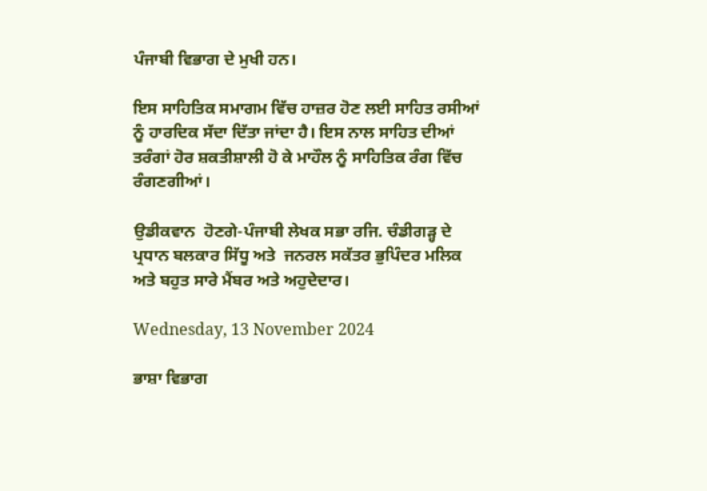ਪੰਜਾਬੀ ਵਿਭਾਗ ਦੇ ਮੁਖੀ ਹਨ।

ਇਸ ਸਾਹਿਤਿਕ ਸਮਾਗਮ ਵਿੱਚ ਹਾਜ਼ਰ ਹੋਣ ਲਈ ਸਾਹਿਤ ਰਸੀਆਂ ਨੂੰ ਹਾਰਦਿਕ ਸੱਦਾ ਦਿੱਤਾ ਜਾਂਦਾ ਹੈ। ਇਸ ਨਾਲ ਸਾਹਿਤ ਦੀਆਂ ਤਰੰਗਾਂ ਹੋਰ ਸ਼ਕਤੀਸ਼ਾਲੀ ਹੋ ਕੇ ਮਾਹੌਲ ਨੂੰ ਸਾਹਿਤਿਕ ਰੰਗ ਵਿੱਚ ਰੰਗਣਗੀਆਂ।

ਉਡੀਕਵਾਨ  ਹੋਣਗੇ-ਪੰਜਾਬੀ ਲੇਖਕ ਸਭਾ ਰਜਿ. ਚੰਡੀਗੜ੍ਹ ਦੇ ਪ੍ਰਧਾਨ ਬਲਕਾਰ ਸਿੱਧੂ ਅਤੇ  ਜਨਰਲ ਸਕੱਤਰ ਭੁਪਿੰਦਰ ਮਲਿਕ ਅਤੇ ਬਹੁਤ ਸਾਰੇ ਮੈਂਬਰ ਅਤੇ ਅਹੁਦੇਦਾਰ।

Wednesday, 13 November 2024

ਭਾਸ਼ਾ ਵਿਭਾਗ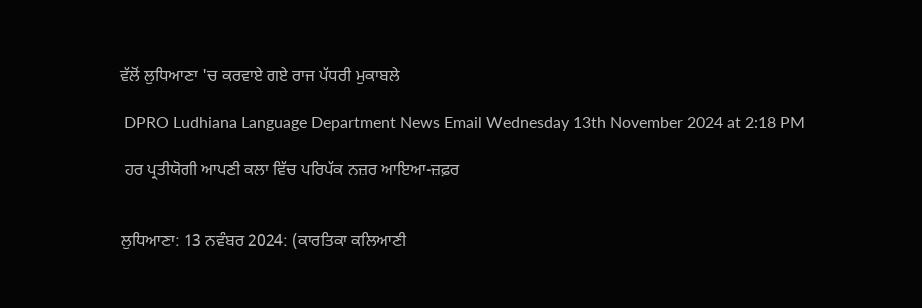ਵੱਲੋਂ ਲੁਧਿਆਣਾ 'ਚ ਕਰਵਾਏ ਗਏ ਰਾਜ ਪੱਧਰੀ ਮੁਕਾਬਲੇ

 DPRO Ludhiana Language Department News Email Wednesday 13th November 2024 at 2:18 PM

 ਹਰ ਪ੍ਰਤੀਯੋਗੀ ਆਪਣੀ ਕਲਾ ਵਿੱਚ ਪਰਿਪੱਕ ਨਜ਼ਰ ਆਇਆ-ਜ਼ਫ਼ਰ


ਲੁਧਿਆਣਾ: 13 ਨਵੰਬਰ 2024: (ਕਾਰਤਿਕਾ ਕਲਿਆਣੀ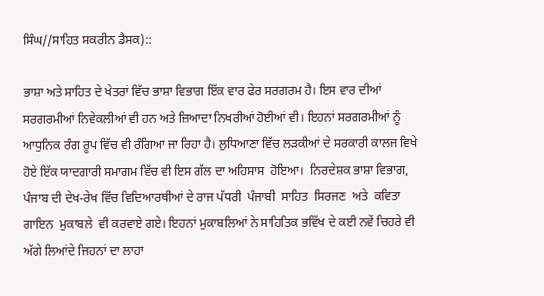ਸਿੰਘ//ਸਾਹਿਤ ਸਕਰੀਨ ਡੈਸਕ)::

ਭਾਸ਼ਾ ਅਤੇ ਸਾਹਿਤ ਦੇ ਖੇਤਰਾਂ ਵਿੱਚ ਭਾਸ਼ਾ ਵਿਭਾਗ ਇੱਕ ਵਾਰ ਫੇਰ ਸਰਗਰਮ ਹੈ। ਇਸ ਵਾਰ ਦੀਆਂ ਸਰਗਰਮੀਆਂ ਨਿਵੇਕਲੀਆਂ ਵੀ ਹਨ ਅਤੇ ਜ਼ਿਆਦਾ ਨਿਖਰੀਆਂ ਹੋਈਆਂ ਵੀ। ਇਹਨਾਂ ਸਰਗਰਮੀਆਂ ਨੂੰ ਆਧੁਨਿਕ ਰੰਗ ਰੂਪ ਵਿੱਚ ਵੀ ਰੰਗਿਆ ਜਾ ਰਿਹਾ ਹੈ। ਲੁਧਿਆਣਾ ਵਿੱਚ ਲੜਕੀਆਂ ਦੇ ਸਰਕਾਰੀ ਕਾਲਜ ਵਿਖੇ ਹੋਏ ਇੱਕ ਯਾਦਗਾਰੀ ਸਮਾਗਮ ਵਿੱਚ ਵੀ ਇਸ ਗੱਲ ਦਾ ਅਹਿਸਾਸ  ਹੋਇਆ।  ਨਿਰਦੇਸ਼ਕ ਭਾਸ਼ਾ ਵਿਭਾਗ, ਪੰਜਾਬ ਦੀ ਦੇਖ-ਰੇਖ ਵਿੱਚ ਵਿਦਿਆਰਥੀਆਂ ਦੇ ਰਾਜ ਪੱਧਰੀ  ਪੰਜਾਬੀ  ਸਾਹਿਤ  ਸਿਰਜਣ  ਅਤੇ  ਕਵਿਤਾ  ਗਾਇਨ  ਮੁਕਾਬਲੇ  ਵੀ ਕਰਵਾਏ ਗਏ। ਇਹਨਾਂ ਮੁਕਾਬਲਿਆਂ ਨੇ ਸਾਹਿਤਿਕ ਭਵਿੱਖ ਦੇ ਕਈ ਨਵੇਂ ਚਿਹਰੇ ਵੀ ਅੱਗੇ ਲਿਆਂਦੇ ਜਿਹਨਾਂ ਦਾ ਲਾਹਾ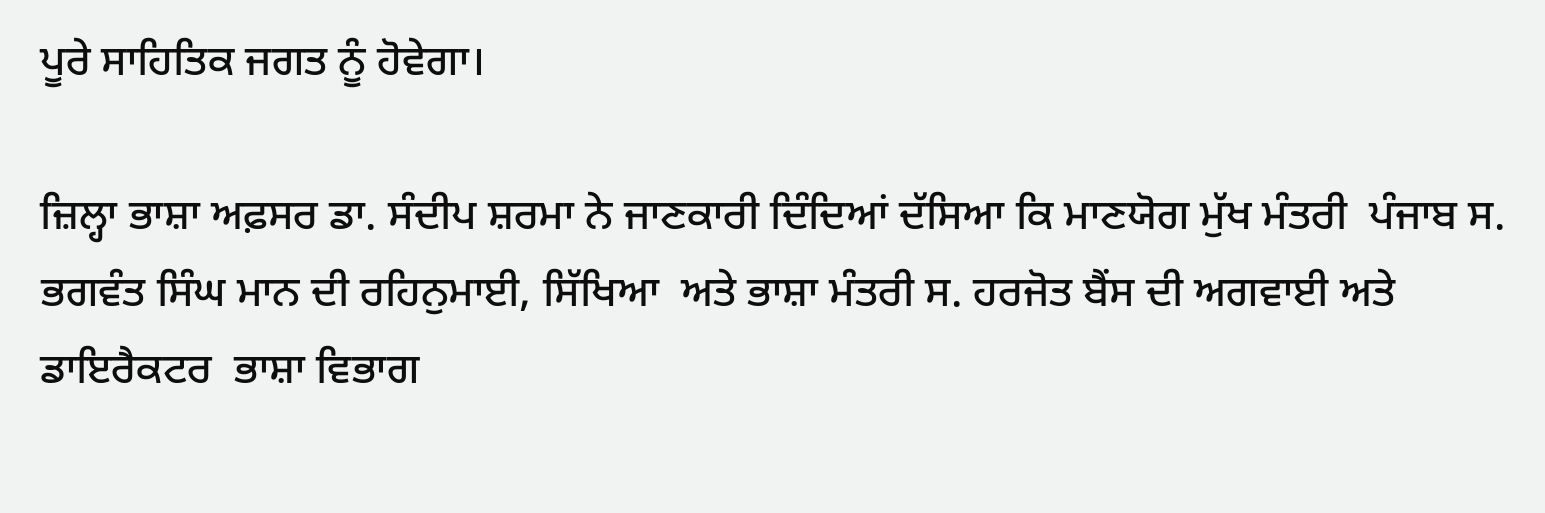ਪੂਰੇ ਸਾਹਿਤਿਕ ਜਗਤ ਨੂੰ ਹੋਵੇਗਾ।

ਜ਼ਿਲ੍ਹਾ ਭਾਸ਼ਾ ਅਫ਼ਸਰ ਡਾ. ਸੰਦੀਪ ਸ਼ਰਮਾ ਨੇ ਜਾਣਕਾਰੀ ਦਿੰਦਿਆਂ ਦੱਸਿਆ ਕਿ ਮਾਣਯੋਗ ਮੁੱਖ ਮੰਤਰੀ  ਪੰਜਾਬ ਸ. ਭਗਵੰਤ ਸਿੰਘ ਮਾਨ ਦੀ ਰਹਿਨੁਮਾਈ, ਸਿੱਖਿਆ  ਅਤੇ ਭਾਸ਼ਾ ਮੰਤਰੀ ਸ. ਹਰਜੋਤ ਬੈਂਸ ਦੀ ਅਗਵਾਈ ਅਤੇ ਡਾਇਰੈਕਟਰ  ਭਾਸ਼ਾ ਵਿਭਾਗ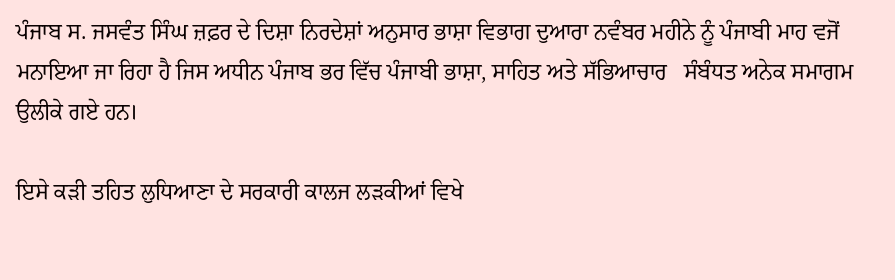ਪੰਜਾਬ ਸ. ਜਸਵੰਤ ਸਿੰਘ ਜ਼ਫ਼ਰ ਦੇ ਦਿਸ਼ਾ ਨਿਰਦੇਸ਼ਾਂ ਅਨੁਸਾਰ ਭਾਸ਼ਾ ਵਿਭਾਗ ਦੁਆਰਾ ਨਵੰਬਰ ਮਹੀਨੇ ਨੂੰ ਪੰਜਾਬੀ ਮਾਹ ਵਜੋਂ ਮਨਾਇਆ ਜਾ ਰਿਹਾ ਹੈ ਜਿਸ ਅਧੀਨ ਪੰਜਾਬ ਭਰ ਵਿੱਚ ਪੰਜਾਬੀ ਭਾਸ਼ਾ, ਸਾਹਿਤ ਅਤੇ ਸੱਭਿਆਚਾਰ   ਸੰਬੰਧਤ ਅਨੇਕ ਸਮਾਗਮ ਉਲੀਕੇ ਗਏ ਹਨ।

ਇਸੇ ਕੜੀ ਤਹਿਤ ਲੁਧਿਆਣਾ ਦੇ ਸਰਕਾਰੀ ਕਾਲਜ ਲੜਕੀਆਂ ਵਿਖੇ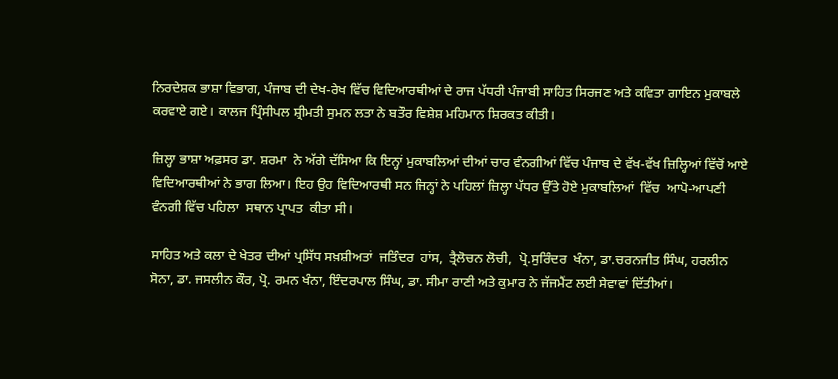ਨਿਰਦੇਸ਼ਕ ਭਾਸ਼ਾ ਵਿਭਾਗ, ਪੰਜਾਬ ਦੀ ਦੇਖ-ਰੇਖ ਵਿੱਚ ਵਿਦਿਆਰਥੀਆਂ ਦੇ ਰਾਜ ਪੱਧਰੀ ਪੰਜਾਬੀ ਸਾਹਿਤ ਸਿਰਜਣ ਅਤੇ ਕਵਿਤਾ ਗਾਇਨ ਮੁਕਾਬਲੇ ਕਰਵਾਏ ਗਏ। ਕਾਲਜ ਪ੍ਰਿੰਸੀਪਲ ਸ਼੍ਰੀਮਤੀ ਸੁਮਨ ਲਤਾ ਨੇ ਬਤੌਰ ਵਿਸ਼ੇਸ਼ ਮਹਿਮਾਨ ਸ਼ਿਰਕਤ ਕੀਤੀ।

ਜ਼ਿਲ੍ਹਾ ਭਾਸ਼ਾ ਅਫ਼ਸਰ ਡਾ. ਸ਼ਰਮਾ  ਨੇ ਅੱਗੇ ਦੱਸਿਆ ਕਿ ਇਨ੍ਹਾਂ ਮੁਕਾਬਲਿਆਂ ਦੀਆਂ ਚਾਰ ਵੰਨਗੀਆਂ ਵਿੱਚ ਪੰਜਾਬ ਦੇ ਵੱਖ-ਵੱਖ ਜ਼ਿਲ੍ਹਿਆਂ ਵਿੱਚੋਂ ਆਏ  ਵਿਦਿਆਰਥੀਆਂ ਨੇ ਭਾਗ ਲਿਆ। ਇਹ ਉਹ ਵਿਦਿਆਰਥੀ ਸਨ ਜਿਨ੍ਹਾਂ ਨੇ ਪਹਿਲਾਂ ਜ਼ਿਲ੍ਹਾ ਪੱਧਰ ਉੱਤੇ ਹੋਏ ਮੁਕਾਬਲਿਆਂ  ਵਿੱਚ  ਆਪੋ-ਆਪਣੀ ਵੰਨਗੀ ਵਿੱਚ ਪਹਿਲਾ  ਸਥਾਨ ਪ੍ਰਾਪਤ  ਕੀਤਾ ਸੀ।

ਸਾਹਿਤ ਅਤੇ ਕਲਾ ਦੇ ਖੇਤਰ ਦੀਆਂ ਪ੍ਰਸਿੱਧ ਸਖ਼ਸ਼ੀਅਤਾਂ  ਜਤਿੰਦਰ  ਹਾਂਸ,  ਤ੍ਰੈਲੋਚਨ ਲੋਚੀ,  ਪ੍ਰੋ.ਸੁਰਿੰਦਰ  ਖੰਨਾ, ਡਾ.ਚਰਨਜੀਤ ਸਿੰਘ, ਹਰਲੀਨ  ਸੋਨਾ, ਡਾ. ਜਸਲੀਨ ਕੌਰ, ਪ੍ਰੋ. ਰਮਨ ਖੰਨਾ, ਇੰਦਰਪਾਲ ਸਿੰਘ, ਡਾ. ਸੀਮਾ ਰਾਣੀ ਅਤੇ ਕੁਮਾਰ ਨੇ ਜੱਜਮੈਂਟ ਲਈ ਸੇਵਾਵਾਂ ਦਿੱਤੀਆਂ।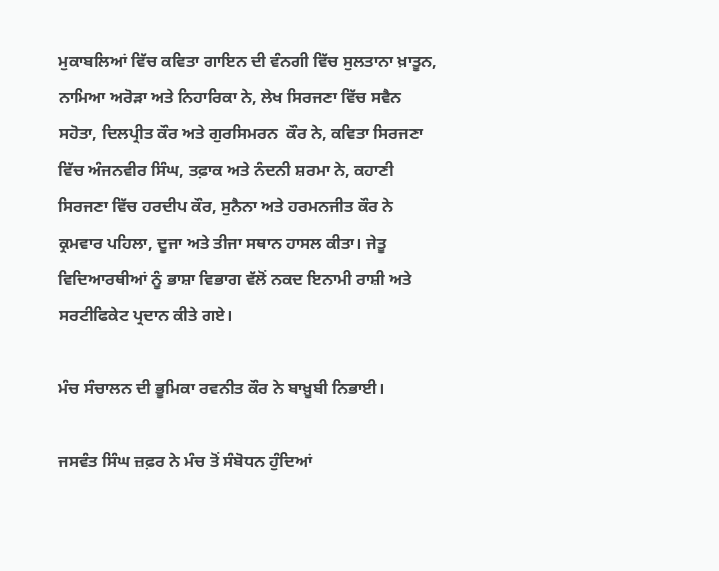ਮੁਕਾਬਲਿਆਂ ਵਿੱਚ ਕਵਿਤਾ ਗਾਇਨ ਦੀ ਵੰਨਗੀ ਵਿੱਚ ਸੁਲਤਾਨਾ ਖ਼ਾਤੂਨ, ਨਾਮਿਆ ਅਰੋੜਾ ਅਤੇ ਨਿਹਾਰਿਕਾ ਨੇ, ਲੇਖ ਸਿਰਜਣਾ ਵਿੱਚ ਸਵੈਨ ਸਹੋਤਾ, ਦਿਲਪ੍ਰੀਤ ਕੌਰ ਅਤੇ ਗੁਰਸਿਮਰਨ  ਕੌਰ ਨੇ, ਕਵਿਤਾ ਸਿਰਜਣਾ ਵਿੱਚ ਅੰਜਨਵੀਰ ਸਿੰਘ, ਤਫ਼ਾਕ ਅਤੇ ਨੰਦਨੀ ਸ਼ਰਮਾ ਨੇ, ਕਹਾਣੀ ਸਿਰਜਣਾ ਵਿੱਚ ਹਰਦੀਪ ਕੌਰ, ਸੁਨੈਨਾ ਅਤੇ ਹਰਮਨਜੀਤ ਕੌਰ ਨੇ ਕ੍ਰਮਵਾਰ ਪਹਿਲਾ, ਦੂਜਾ ਅਤੇ ਤੀਜਾ ਸਥਾਨ ਹਾਸਲ ਕੀਤਾ। ਜੇਤੂ ਵਿਦਿਆਰਥੀਆਂ ਨੂੰ ਭਾਸ਼ਾ ਵਿਭਾਗ ਵੱਲੋਂ ਨਕਦ ਇਨਾਮੀ ਰਾਸ਼ੀ ਅਤੇ ਸਰਟੀਫਿਕੇਟ ਪ੍ਰਦਾਨ ਕੀਤੇ ਗਏ।

ਮੰਚ ਸੰਚਾਲਨ ਦੀ ਭੂਮਿਕਾ ਰਵਨੀਤ ਕੌਰ ਨੇ ਬਾਖ਼ੂਬੀ ਨਿਭਾਈ।

ਜਸਵੰਤ ਸਿੰਘ ਜ਼ਫ਼ਰ ਨੇ ਮੰਚ ਤੋਂ ਸੰਬੋਧਨ ਹੁੰਦਿਆਂ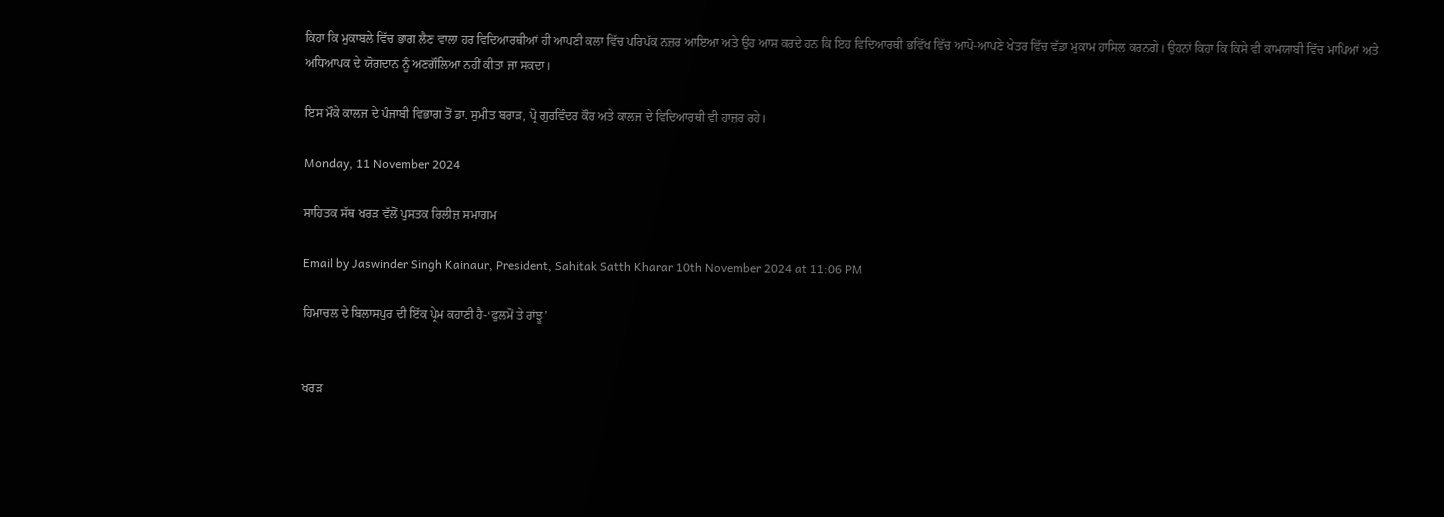ਕਿਹਾ ਕਿ ਮੁਕਾਬਲੇ ਵਿੱਚ ਭਾਗ ਲੈਣ ਵਾਲਾ ਹਰ ਵਿਦਿਆਰਥੀਆਂ ਹੀ ਆਪਣੀ ਕਲਾ ਵਿੱਚ ਪਰਿਪੱਕ ਨਜ਼ਰ ਆਇਆ ਅਤੇ ਉਹ ਆਸ ਕਰਦੇ ਹਨ ਕਿ ਇਹ ਵਿਦਿਆਰਥੀ ਭਵਿੱਖ ਵਿੱਚ ਆਪੋ-ਆਪਣੇ ਖੇਤਰ ਵਿੱਚ ਵੱਡਾ ਮੁਕਾਮ ਹਾਸਿਲ ਕਰਨਗੇ। ਉਹਨਾਂ ਕਿਹਾ ਕਿ ਕਿਸੇ ਵੀ ਕਾਮਯਾਬੀ ਵਿੱਚ ਮਾਪਿਆਂ ਅਤੇ ਅਧਿਆਪਕ ਦੇ ਯੋਗਦਾਨ ਨੂੰ ਅਣਗੌਲਿਆ ਨਹੀਂ ਕੀਤਾ ਜਾ ਸਕਦਾ।

ਇਸ ਮੌਕੇ ਕਾਲਜ ਦੇ ਪੰਜਾਬੀ ਵਿਭਾਗ ਤੋਂ ਡਾ. ਸੁਮੀਤ ਬਰਾੜ, ਪ੍ਰੋ ਗੁਰਵਿੰਦਰ ਕੌਰ ਅਤੇ ਕਾਲਜ ਦੇ ਵਿਦਿਆਰਥੀ ਵੀ ਹਾਜ਼ਰ ਰਹੇ।

Monday, 11 November 2024

ਸਾਹਿਤਕ ਸੱਥ ਖਰੜ ਵੱਲੋਂ ਪੁਸਤਕ ਰਿਲੀਜ਼ ਸਮਾਗਮ

Email by Jaswinder Singh Kainaur, President, Sahitak Satth Kharar 10th November 2024 at 11:06 PM

ਹਿਮਾਚਲ ਦੇ ਬਿਲਾਸਪੁਰ ਦੀ ਇੱਕ ਪ੍ਰੇਮ ਕਹਾਣੀ ਹੈ-‘ਫੁਲਮੋਂ ਤੇ ਰਾਂਝੂ’


ਖਰੜ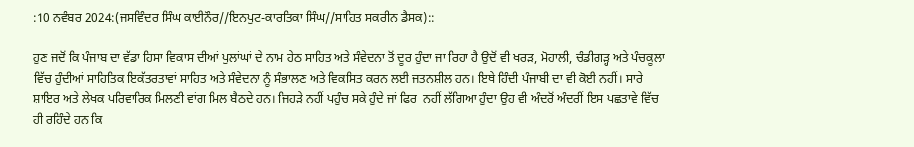:10 ਨਵੰਬਰ 2024:(ਜਸਵਿੰਦਰ ਸਿੰਘ ਕਾਈਨੌਰ//ਇਨਪੁਟ-ਕਾਰਤਿਕਾ ਸਿੰਘ//ਸਾਹਿਤ ਸਕਰੀਨ ਡੈਸਕ)::

ਹੁਣ ਜਦੋਂ ਕਿ ਪੰਜਾਬ ਦਾ ਵੱਡਾ ਹਿਸਾ ਵਿਕਾਸ ਦੀਆਂ ਪੁਲਾਂਘਾਂ ਦੇ ਨਾਮ ਹੇਠ ਸਾਹਿਤ ਅਤੇ ਸੰਵੇਦਨਾ ਤੋਂ ਦੂਰ ਹੁੰਦਾ ਜਾ ਰਿਹਾ ਹੈ ਉਦੋਂ ਵੀ ਖਰੜ, ਮੋਹਾਲੀ, ਚੰਡੀਗੜ੍ਹ ਅਤੇ ਪੰਚਕੂਲਾ ਵਿੱਚ ਹੁੰਦੀਆਂ ਸਾਹਿਤਿਕ ਇਕੱਤਰਤਾਵਾਂ ਸਾਹਿਤ ਅਤੇ ਸੰਵੇਦਨਾ ਨੂੰ ਸੰਭਾਲਣ ਅਤੇ ਵਿਕਸਿਤ ਕਰਨ ਲਈ ਜਤਨਸ਼ੀਲ ਹਨ। ਇਥੇ ਹਿੰਦੀ ਪੰਜਾਬੀ ਦਾ ਵੀ ਕੋਈ ਨਹੀਂ। ਸਾਰੇ ਸ਼ਾਇਰ ਅਤੇ ਲੇਖਕ ਪਰਿਵਾਰਿਕ ਮਿਲਣੀ ਵਾਂਗ ਮਿਲ ਬੈਠਦੇ ਹਨ। ਜਿਹੜੇ ਨਹੀਂ ਪਹੁੰਚ ਸਕੇ ਹੁੰਦੇ ਜਾਂ ਫਿਰ  ਨਹੀਂ ਲੱਗਿਆ ਹੁੰਦਾ ਉਹ ਵੀ ਅੰਦਰੋਂ ਅੰਦਰੀਂ ਇਸ ਪਛਤਾਵੇ ਵਿੱਚ ਹੀ ਰਹਿੰਦੇ ਹਨ ਕਿ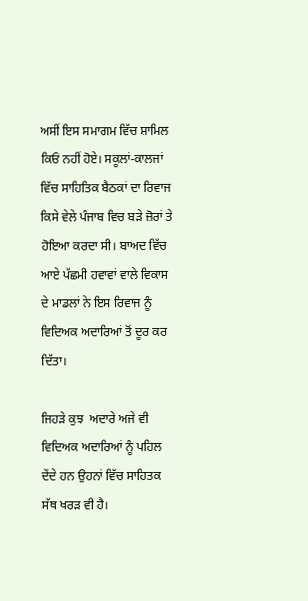ਅਸੀਂ ਇਸ ਸਮਾਗਮ ਵਿੱਚ ਸ਼ਾਮਿਲ ਕਿਓਂ ਨਹੀਂ ਹੋਏ। ਸਕੂਲਾਂ-ਕਾਲਜਾਂ ਵਿੱਚ ਸਾਹਿਤਿਕ ਬੈਠਕਾਂ ਦਾ ਰਿਵਾਜ ਕਿਸੇ ਵੇਲੇ ਪੰਜਾਬ ਵਿਚ ਬੜੇ ਜ਼ੋਰਾਂ ਤੇ ਹੋਇਆ ਕਰਦਾ ਸੀ। ਬਾਅਦ ਵਿੱਚ ਆਏ ਪੱਛਮੀ ਹਵਾਵਾਂ ਵਾਲੇ ਵਿਕਾਸ ਦੇ ਮਾਡਲਾਂ ਨੇ ਇਸ ਰਿਵਾਜ ਨੂੰ ਵਿਦਿਅਕ ਅਦਾਰਿਆਂ ਤੋਂ ਦੂਰ ਕਰ ਦਿੱਤਾ।

ਜਿਹੜੇ ਕੁਝ  ਅਦਾਰੇ ਅਜੇ ਵੀ ਵਿਦਿਅਕ ਅਦਾਰਿਆਂ ਨੂੰ ਪਹਿਲ ਦੇਂਦੇ ਹਨ ਉਹਨਾਂ ਵਿੱਚ ਸਾਹਿਤਕ ਸੱਥ ਖਰੜ ਵੀ ਹੈ।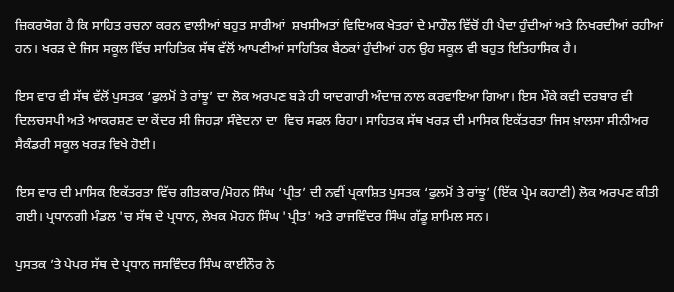ਜ਼ਿਕਰਯੋਗ ਹੈ ਕਿ ਸਾਹਿਤ ਰਚਨਾ ਕਰਨ ਵਾਲੀਆਂ ਬਹੁਤ ਸਾਰੀਆਂ  ਸ਼ਖਸੀਅਤਾਂ ਵਿਦਿਅਕ ਖੇਤਰਾਂ ਦੇ ਮਾਹੌਲ ਵਿੱਚੋਂ ਹੀ ਪੈਦਾ ਹੁੰਦੀਆਂ ਅਤੇ ਨਿਖਰਦੀਆਂ ਰਹੀਆਂ ਹਨ। ਖਰੜ ਦੇ ਜਿਸ ਸਕੂਲ ਵਿੱਚ ਸਾਹਿਤਿਕ ਸੱਥ ਵੱਲੋਂ ਆਪਣੀਆਂ ਸਾਹਿਤਿਕ ਬੈਠਕਾਂ ਹੁੰਦੀਆਂ ਹਨ ਉਹ ਸਕੂਲ ਵੀ ਬਹੁਤ ਇਤਿਹਾਸਿਕ ਹੈ।

ਇਸ ਵਾਰ ਵੀ ਸੱਥ ਵੱਲੋਂ ਪੁਸਤਕ ‘ਫੁਲਮੋਂ ਤੇ ਰਾਂਝੂ’ ਦਾ ਲੋਕ ਅਰਪਣ ਬੜੇ ਹੀ ਯਾਦਗਾਰੀ ਅੰਦਾਜ਼ ਨਾਲ ਕਰਵਾਇਆ ਗਿਆ। ਇਸ ਮੌਕੇ ਕਵੀ ਦਰਬਾਰ ਵੀ ਦਿਲਚਸਪੀ ਅਤੇ ਆਕਰਸ਼ਣ ਦਾ ਕੇਂਦਰ ਸੀ ਜਿਹੜਾ ਸੰਵੇਦਨਾ ਦਾ  ਵਿਚ ਸਫਲ ਰਿਹਾ। ਸਾਹਿਤਕ ਸੱਥ ਖਰੜ ਦੀ ਮਾਸਿਕ ਇਕੱਤਰਤਾ ਜਿਸ ਖ਼ਾਲਸਾ ਸੀਨੀਅਰ ਸੈਕੰਡਰੀ ਸਕੂਲ ਖਰੜ ਵਿਖੇ ਹੋਈ।

ਇਸ ਵਾਰ ਦੀ ਮਾਸਿਕ ਇਕੱਤਰਤਾ ਵਿੱਚ ਗੀਤਕਾਰ/ਮੋਹਨ ਸਿੰਘ ‘ਪ੍ਰੀਤ’ ਦੀ ਨਵੀਂ ਪ੍ਰਕਾਸ਼ਿਤ ਪੁਸਤਕ ‘ਫੁਲਮੋਂ ਤੇ ਰਾਂਝੂ’ (ਇੱਕ ਪ੍ਰੇਮ ਕਹਾਣੀ) ਲੋਕ ਅਰਪਣ ਕੀਤੀ ਗਈ। ਪ੍ਰਧਾਨਗੀ ਮੰਡਲ 'ਚ ਸੱਥ ਦੇ ਪ੍ਰਧਾਨ, ਲੇਖਕ ਮੋਹਨ ਸਿੰਘ 'ਪ੍ਰੀਤ' ਅਤੇ ਰਾਜਵਿੰਦਰ ਸਿੰਘ ਗੱਡੂ ਸ਼ਾਮਿਲ ਸਨ।

ਪੁਸਤਕ ’ਤੇ ਪੇਪਰ ਸੱਥ ਦੇ ਪ੍ਰਧਾਨ ਜਸਵਿੰਦਰ ਸਿੰਘ ਕਾਈਨੌਰ ਨੇ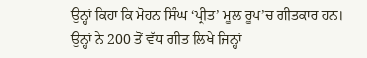ਉਨ੍ਹਾਂ ਕਿਹਾ ਕਿ ਮੋਹਨ ਸਿੰਘ ‘ਪ੍ਰੀਤ’ ਮੂਲ ਰੂਪ’ਚ ਗੀਤਕਾਰ ਹਨ। ਉਨ੍ਹਾਂ ਨੇ 200 ਤੋਂ ਵੱਧ ਗੀਤ ਲਿਖੇ ਜਿਨ੍ਹਾਂ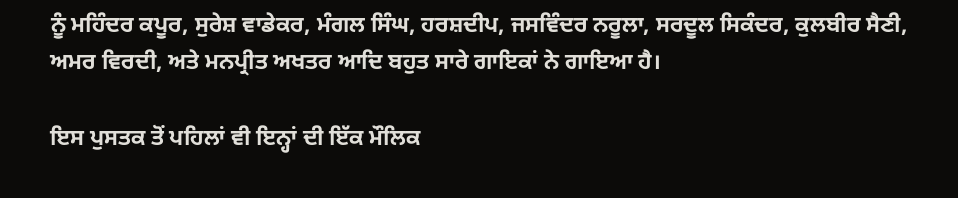ਨੂੰ ਮਹਿੰਦਰ ਕਪੂਰ, ਸੁਰੇਸ਼ ਵਾਡੇਕਰ, ਮੰਗਲ ਸਿੰਘ, ਹਰਸ਼ਦੀਪ, ਜਸਵਿੰਦਰ ਨਰੂਲਾ, ਸਰਦੂਲ ਸਿਕੰਦਰ, ਕੁਲਬੀਰ ਸੈਣੀ, ਅਮਰ ਵਿਰਦੀ, ਅਤੇ ਮਨਪ੍ਰੀਤ ਅਖਤਰ ਆਦਿ ਬਹੁਤ ਸਾਰੇ ਗਾਇਕਾਂ ਨੇ ਗਾਇਆ ਹੈ।

ਇਸ ਪੁਸਤਕ ਤੋਂ ਪਹਿਲਾਂ ਵੀ ਇਨ੍ਹਾਂ ਦੀ ਇੱਕ ਮੌਲਿਕ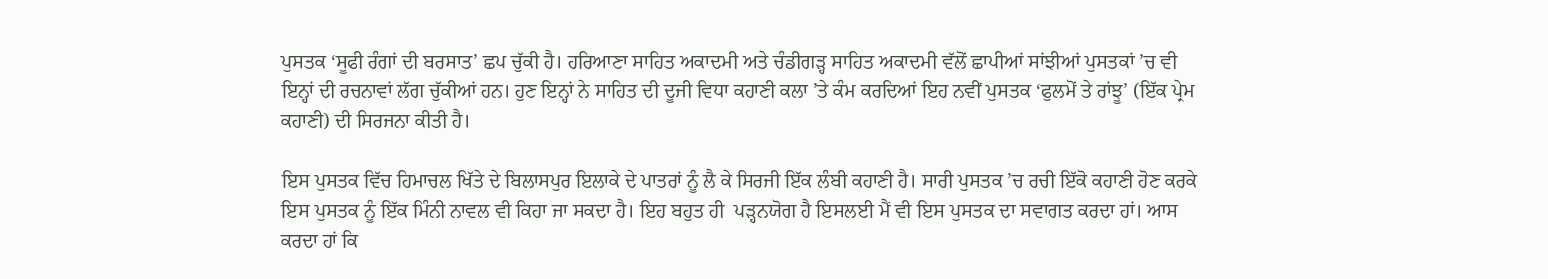ਪੁਸਤਕ ‘ਸੂਫੀ ਰੰਗਾਂ ਦੀ ਬਰਸਾਤ’ ਛਪ ਚੁੱਕੀ ਹੈ। ਹਰਿਆਣਾ ਸਾਹਿਤ ਅਕਾਦਮੀ ਅਤੇ ਚੰਡੀਗੜ੍ਹ ਸਾਹਿਤ ਅਕਾਦਮੀ ਵੱਲੋਂ ਛਾਪੀਆਂ ਸਾਂਝੀਆਂ ਪੁਸਤਕਾਂ ’ਚ ਵੀ ਇਨ੍ਹਾਂ ਦੀ ਰਚਨਾਵਾਂ ਲੱਗ ਚੁੱਕੀਆਂ ਹਨ। ਹੁਣ ਇਨ੍ਹਾਂ ਨੇ ਸਾਹਿਤ ਦੀ ਦੂਜੀ ਵਿਧਾ ਕਹਾਣੀ ਕਲਾ ’ਤੇ ਕੰਮ ਕਰਦਿਆਂ ਇਹ ਨਵੀਂ ਪੁਸਤਕ ‘ਫੁਲਮੋਂ ਤੇ ਰਾਂਝੂ’ (ਇੱਕ ਪ੍ਰੇਮ ਕਹਾਣੀ) ਦੀ ਸਿਰਜਨਾ ਕੀਤੀ ਹੈ।

ਇਸ ਪੁਸਤਕ ਵਿੱਚ ਹਿਮਾਚਲ ਖਿੱਤੇ ਦੇ ਬਿਲਾਸਪੁਰ ਇਲਾਕੇ ਦੇ ਪਾਤਰਾਂ ਨੂੰ ਲੈ ਕੇ ਸਿਰਜੀ ਇੱਕ ਲੰਬੀ ਕਹਾਣੀ ਹੈ। ਸਾਰੀ ਪੁਸਤਕ ’ਚ ਰਚੀ ਇੱਕੋ ਕਹਾਣੀ ਹੋਣ ਕਰਕੇ ਇਸ ਪੁਸਤਕ ਨੂੰ ਇੱਕ ਮਿੰਨੀ ਨਾਵਲ ਵੀ ਕਿਹਾ ਜਾ ਸਕਦਾ ਹੈ। ਇਹ ਬਹੁਤ ਹੀ  ਪੜ੍ਹਨਯੋਗ ਹੈ ਇਸਲਈ ਮੈਂ ਵੀ ਇਸ ਪੁਸਤਕ ਦਾ ਸਵਾਗਤ ਕਰਦਾ ਹਾਂ। ਆਸ ਕਰਦਾ ਹਾਂ ਕਿ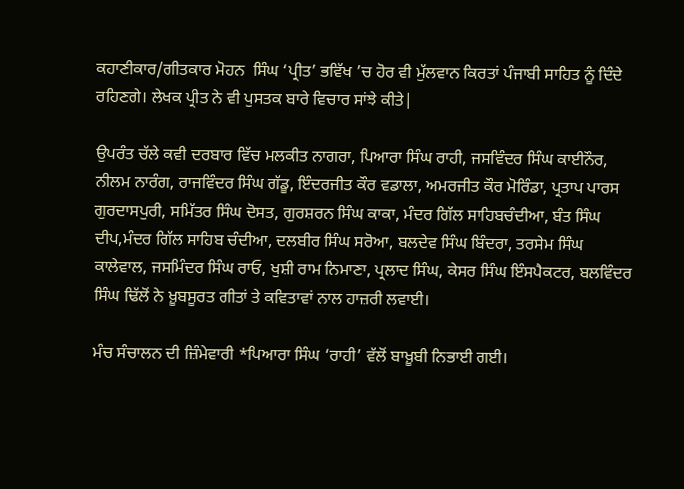ਕਹਾਣੀਕਾਰ/ਗੀਤਕਾਰ ਮੋਹਨ  ਸਿੰਘ ‘ਪ੍ਰੀਤ’ ਭਵਿੱਖ ’ਚ ਹੋਰ ਵੀ ਮੁੱਲਵਾਨ ਕਿਰਤਾਂ ਪੰਜਾਬੀ ਸਾਹਿਤ ਨੂੰ ਦਿੰਦੇ ਰਹਿਣਗੇ। ਲੇਖਕ ਪ੍ਰੀਤ ਨੇ ਵੀ ਪੁਸਤਕ ਬਾਰੇ ਵਿਚਾਰ ਸਾਂਝੇ ਕੀਤੇ|

ਉਪਰੰਤ ਚੱਲੇ ਕਵੀ ਦਰਬਾਰ ਵਿੱਚ ਮਲਕੀਤ ਨਾਗਰਾ, ਪਿਆਰਾ ਸਿੰਘ ਰਾਹੀ, ਜਸਵਿੰਦਰ ਸਿੰਘ ਕਾਈਨੌਰ, ਨੀਲਮ ਨਾਰੰਗ, ਰਾਜਵਿੰਦਰ ਸਿੰਘ ਗੱਡੂ, ਇੰਦਰਜੀਤ ਕੌਰ ਵਡਾਲਾ, ਅਮਰਜੀਤ ਕੌਰ ਮੋਰਿੰਡਾ, ਪ੍ਰਤਾਪ ਪਾਰਸ ਗੁਰਦਾਸਪੁਰੀ, ਸਮਿੱਤਰ ਸਿੰਘ ਦੋਸਤ, ਗੁਰਸ਼ਰਨ ਸਿੰਘ ਕਾਕਾ, ਮੰਦਰ ਗਿੱਲ ਸਾਹਿਬਚੰਦੀਆ, ਬੰਤ ਸਿੰਘ ਦੀਪ,ਮੰਦਰ ਗਿੱਲ ਸਾਹਿਬ ਚੰਦੀਆ, ਦਲਬੀਰ ਸਿੰਘ ਸਰੋਆ, ਬਲਦੇਵ ਸਿੰਘ ਬਿੰਦਰਾ, ਤਰਸੇਮ ਸਿੰਘ ਕਾਲੇਵਾਲ, ਜਸਮਿੰਦਰ ਸਿੰਘ ਰਾਓ, ਖੁਸ਼ੀ ਰਾਮ ਨਿਮਾਣਾ, ਪ੍ਰਲਾਦ ਸਿੰਘ, ਕੇਸਰ ਸਿੰਘ ਇੰਸਪੈਕਟਰ, ਬਲਵਿੰਦਰ ਸਿੰਘ ਢਿੱਲੋਂ ਨੇ ਖ਼ੂਬਸੂਰਤ ਗੀਤਾਂ ਤੇ ਕਵਿਤਾਵਾਂ ਨਾਲ ਹਾਜ਼ਰੀ ਲਵਾਈ।

ਮੰਚ ਸੰਚਾਲਨ ਦੀ ਜ਼ਿੰਮੇਵਾਰੀ *ਪਿਆਰਾ ਸਿੰਘ ‘ਰਾਹੀ’ ਵੱਲੋਂ ਬਾਖ਼ੂਬੀ ਨਿਭਾਈ ਗਈ।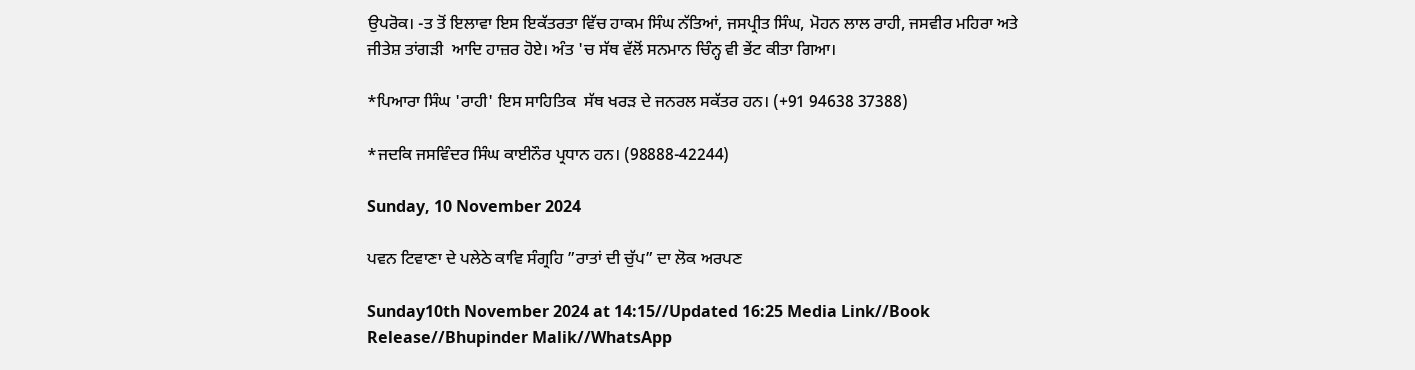ਉਪਰੋਕ। -ਤ ਤੋਂ ਇਲਾਵਾ ਇਸ ਇਕੱਤਰਤਾ ਵਿੱਚ ਹਾਕਮ ਸਿੰਘ ਨੱਤਿਆਂ, ਜਸਪ੍ਰੀਤ ਸਿੰਘ, ਮੋਹਨ ਲਾਲ ਰਾਹੀ, ਜਸਵੀਰ ਮਹਿਰਾ ਅਤੇ ਜੀਤੇਸ਼ ਤਾਂਗੜੀ  ਆਦਿ ਹਾਜ਼ਰ ਹੋਏ। ਅੰਤ 'ਚ ਸੱਥ ਵੱਲੋਂ ਸਨਮਾਨ ਚਿੰਨ੍ਹ ਵੀ ਭੇਂਟ ਕੀਤਾ ਗਿਆ।

*ਪਿਆਰਾ ਸਿੰਘ 'ਰਾਹੀ' ਇਸ ਸਾਹਿਤਿਕ  ਸੱਥ ਖਰੜ ਦੇ ਜਨਰਲ ਸਕੱਤਰ ਹਨ। (+91 94638 37388)

*ਜਦਕਿ ਜਸਵਿੰਦਰ ਸਿੰਘ ਕਾਈਨੌਰ ਪ੍ਰਧਾਨ ਹਨ। (98888-42244)

Sunday, 10 November 2024

ਪਵਨ ਟਿਵਾਣਾ ਦੇ ਪਲੇਠੇ ਕਾਵਿ ਸੰਗ੍ਰਹਿ ”ਰਾਤਾਂ ਦੀ ਚੁੱਪ” ਦਾ ਲੋਕ ਅਰਪਣ

Sunday10th November 2024 at 14:15//Updated 16:25 Media Link//Book Release//Bhupinder Malik//WhatsApp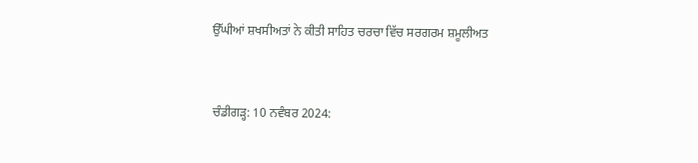ਉੱਘੀਆਂ ਸ਼ਖਸੀਅਤਾਂ ਨੇ ਕੀਤੀ ਸਾਹਿਤ ਚਰਚਾ ਵਿੱਚ ਸਰਗਰਮ ਸ਼ਮੂਲੀਅਤ


ਚੰਡੀਗੜ੍ਹ: 10 ਨਵੰਬਰ 2024: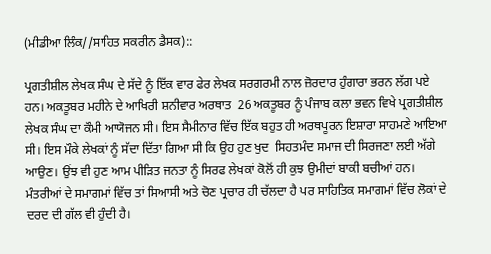(ਮੀਡੀਆ ਲਿੰਕ//ਸਾਹਿਤ ਸਕਰੀਨ ਡੈਸਕ)::

ਪ੍ਰਗਤੀਸ਼ੀਲ ਲੇਖਕ ਸੰਘ ਦੇ ਸੱਦੇ ਨੂੰ ਇੱਕ ਵਾਰ ਫੇਰ ਲੇਖਕ ਸਰਗਰਮੀ ਨਾਲ ਜ਼ੋਰਦਾਰ ਹੁੰਗਾਰਾ ਭਰਨ ਲੱਗ ਪਏ ਹਨ। ਅਕਤੂਬਰ ਮਹੀਨੇ ਦੇ ਆਖਿਰੀ ਸ਼ਨੀਵਾਰ ਅਰਥਾਤ  26 ਅਕਤੂਬਰ ਨੂੰ ਪੰਜਾਬ ਕਲਾ ਭਵਨ ਵਿਖੇ ਪ੍ਰਗਤੀਸ਼ੀਲ ਲੇਖਕ ਸੰਘ ਦਾ ਕੌਮੀ ਆਯੋਜਨ ਸੀ। ਇਸ ਸੈਮੀਨਾਰ ਵਿੱਚ ਇੱਕ ਬਹੁਤ ਹੀ ਅਰਥਪੂਰਨ ਇਸ਼ਾਰਾ ਸਾਹਮਣੇ ਆਇਆ ਸੀ। ਇਸ ਮੌਕੇ ਲੇਖਕਾਂ ਨੂੰ ਸੱਦਾ ਦਿੱਤਾ ਗਿਆ ਸੀ ਕਿ ਉਹ ਹੁਣ ਖੁਦ  ਸਿਹਤਮੰਦ ਸਮਾਜ ਦੀ ਸਿਰਜਣਾ ਲਈ ਅੱਗੇ ਆਉਣ। ਉਂਝ ਵੀ ਹੁਣ ਆਮ ਪੀੜਿਤ ਜਨਤਾ ਨੂੰ ਸਿਰਫ ਲੇਖਕਾਂ ਕੋਲੋਂ ਹੀ ਕੁਝ ਉਮੀਦਾਂ ਬਾਕੀ ਬਚੀਆਂ ਹਨ। ਮੰਤਰੀਆਂ ਦੇ ਸਮਾਗਮਾਂ ਵਿੱਚ ਤਾਂ ਸਿਆਸੀ ਅਤੇ ਚੋਣ ਪ੍ਰਚਾਰ ਹੀ ਚੱਲਦਾ ਹੈ ਪਰ ਸਾਹਿਤਿਕ ਸਮਾਗਮਾਂ ਵਿੱਚ ਲੋਕਾਂ ਦੇ ਦਰਦ ਦੀ ਗੱਲ ਵੀ ਹੁੰਦੀ ਹੈ।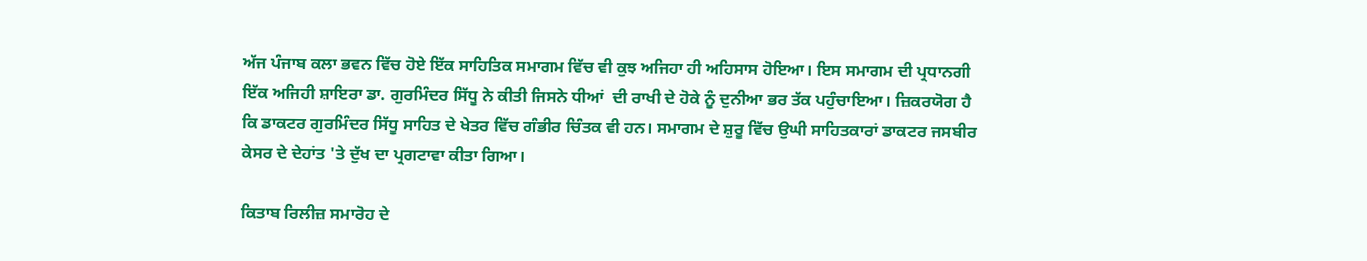ਅੱਜ ਪੰਜਾਬ ਕਲਾ ਭਵਨ ਵਿੱਚ ਹੋਏ ਇੱਕ ਸਾਹਿਤਿਕ ਸਮਾਗਮ ਵਿੱਚ ਵੀ ਕੁਝ ਅਜਿਹਾ ਹੀ ਅਹਿਸਾਸ ਹੋਇਆ। ਇਸ ਸਮਾਗਮ ਦੀ ਪ੍ਰਧਾਨਗੀ ਇੱਕ ਅਜਿਹੀ ਸ਼ਾਇਰਾ ਡਾ. ਗੁਰਮਿੰਦਰ ਸਿੱਧੂ ਨੇ ਕੀਤੀ ਜਿਸਨੇ ਧੀਆਂ  ਦੀ ਰਾਖੀ ਦੇ ਹੋਕੇ ਨੂੰ ਦੁਨੀਆ ਭਰ ਤੱਕ ਪਹੁੰਚਾਇਆ। ਜ਼ਿਕਰਯੋਗ ਹੈ ਕਿ ਡਾਕਟਰ ਗੁਰਮਿੰਦਰ ਸਿੱਧੂ ਸਾਹਿਤ ਦੇ ਖੇਤਰ ਵਿੱਚ ਗੰਭੀਰ ਚਿੰਤਕ ਵੀ ਹਨ। ਸਮਾਗਮ ਦੇ ਸ਼ੁਰੂ ਵਿੱਚ ਉਘੀ ਸਾਹਿਤਕਾਰਾਂ ਡਾਕਟਰ ਜਸਬੀਰ ਕੇਸਰ ਦੇ ਦੇਹਾਂਤ 'ਤੇ ਦੁੱਖ ਦਾ ਪ੍ਰਗਟਾਵਾ ਕੀਤਾ ਗਿਆ।

ਕਿਤਾਬ ਰਿਲੀਜ਼ ਸਮਾਰੋਹ ਦੇ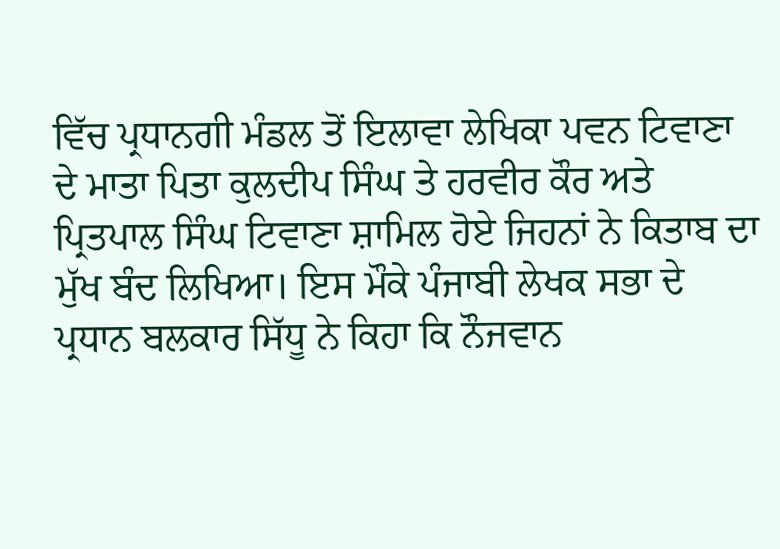ਵਿੱਚ ਪ੍ਰਧਾਨਗੀ ਮੰਡਲ ਤੋਂ ਇਲਾਵਾ ਲੇਖਿਕਾ ਪਵਨ ਟਿਵਾਣਾ ਦੇ ਮਾਤਾ ਪਿਤਾ ਕੁਲਦੀਪ ਸਿੰਘ ਤੇ ਹਰਵੀਰ ਕੌਰ ਅਤੇ ਪ੍ਰਿਤਪਾਲ ਸਿੰਘ ਟਿਵਾਣਾ ਸ਼ਾਮਿਲ ਹੋਏ ਜਿਹਨਾਂ ਨੇ ਕਿਤਾਬ ਦਾ ਮੁੱਖ ਬੰਦ ਲਿਖਿਆ। ਇਸ ਮੌਕੇ ਪੰਜਾਬੀ ਲੇਖਕ ਸਭਾ ਦੇ  ਪ੍ਰਧਾਨ ਬਲਕਾਰ ਸਿੱਧੂ ਨੇ ਕਿਹਾ ਕਿ ਨੌਜਵਾਨ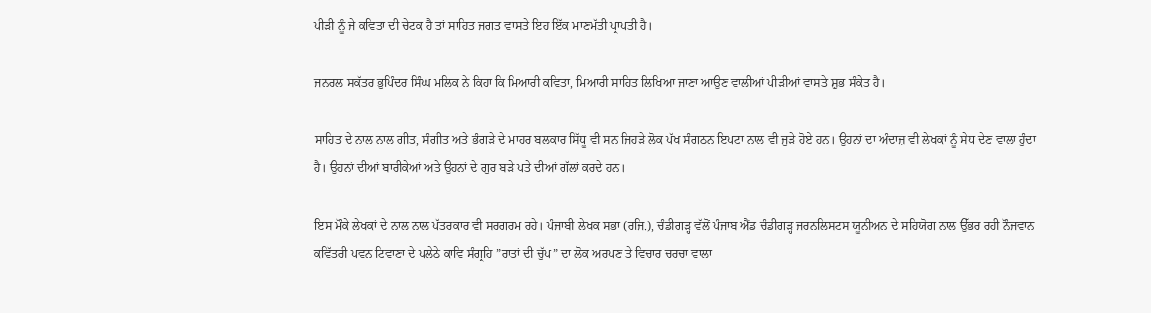ਪੀੜੀ ਨੂੰ ਜੇ ਕਵਿਤਾ ਦੀ ਚੇਟਕ ਹੈ ਤਾਂ ਸਾਹਿਤ ਜਗਤ ਵਾਸਤੇ ਇਹ ਇੱਕ ਮਾਣਮੱਤੀ ਪ੍ਰਾਪਤੀ ਹੈ।

ਜਨਰਲ ਸਕੱਤਰ ਭੁਪਿੰਦਰ ਸਿੰਘ ਮਲਿਕ ਨੇ ਕਿਹਾ ਕਿ ਮਿਆਰੀ ਕਵਿਤਾ, ਮਿਆਰੀ ਸਾਹਿਤ ਲਿਖਿਆ ਜਾਣਾ ਆਉਣ ਵਾਲੀਆਂ ਪੀੜੀਆਂ ਵਾਸਤੇ ਸ਼ੁਭ ਸੰਕੇਤ ਹੈ।

ਸਾਹਿਤ ਦੇ ਨਾਲ ਨਾਲ ਗੀਤ, ਸੰਗੀਤ ਅਤੇ ਭੰਗੜੇ ਦੇ ਮਾਹਰ ਬਲਕਾਰ ਸਿੱਧੂ ਵੀ ਸਨ ਜਿਹੜੇ ਲੋਕ ਪੱਖ ਸੰਗਠਨ ਇਪਟਾ ਨਾਲ ਵੀ ਜੁੜੇ ਹੋਏ ਹਨ। ਉਹਨਾਂ ਦਾ ਅੰਦਾਜ਼ ਵੀ ਲੇਖਕਾਂ ਨੂੰ ਸੇਧ ਦੇਣ ਵਾਲਾ ਹੁੰਦਾ ਹੈ। ਉਹਨਾਂ ਦੀਆਂ ਬਾਰੀਕੇਆਂ ਅਤੇ ਉਹਨਾਂ ਦੇ ਗੁਰ ਬੜੇ ਪਤੇ ਦੀਆਂ ਗੱਲਾਂ ਕਰਦੇ ਹਨ।

ਇਸ ਮੌਕੇ ਲੇਖਕਾਂ ਦੇ ਨਾਲ ਨਾਲ ਪੱਤਰਕਾਰ ਵੀ ਸਰਗਰਮ ਰਹੇ। ਪੰਜਾਬੀ ਲੇਖਕ ਸਭਾ (ਰਜਿ.), ਚੰਡੀਗੜ੍ਹ ਵੱਲੋਂ ਪੰਜਾਬ ਐਂਡ ਚੰਡੀਗੜ੍ਹ ਜਰਨਲਿਸਟਸ ਯੂਨੀਅਨ ਦੇ ਸਹਿਯੋਗ ਨਾਲ ਉੱਭਰ ਰਹੀ ਨੌਜਵਾਨ ਕਵਿੱਤਰੀ ਪਵਨ ਟਿਵਾਣਾ ਦੇ ਪਲੇਠੇ ਕਾਵਿ ਸੰਗ੍ਰਹਿ ”ਰਾਤਾਂ ਦੀ ਚੁੱਪ” ਦਾ ਲੋਕ ਅਰਪਣ ਤੇ ਵਿਚਾਰ ਚਰਚਾ ਵਾਲਾ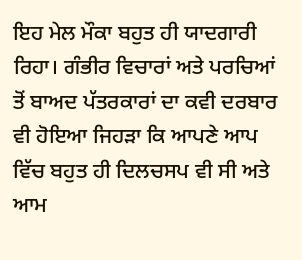ਇਹ ਮੇਲ ਮੌਕਾ ਬਹੁਤ ਹੀ ਯਾਦਗਾਰੀ ਰਿਹਾ। ਗੰਭੀਰ ਵਿਚਾਰਾਂ ਅਤੇ ਪਰਚਿਆਂ ਤੋਂ ਬਾਅਦ ਪੱਤਰਕਾਰਾਂ ਦਾ ਕਵੀ ਦਰਬਾਰ ਵੀ ਹੋਇਆ ਜਿਹੜਾ ਕਿ ਆਪਣੇ ਆਪ ਵਿੱਚ ਬਹੁਤ ਹੀ ਦਿਲਚਸਪ ਵੀ ਸੀ ਅਤੇ ਆਮ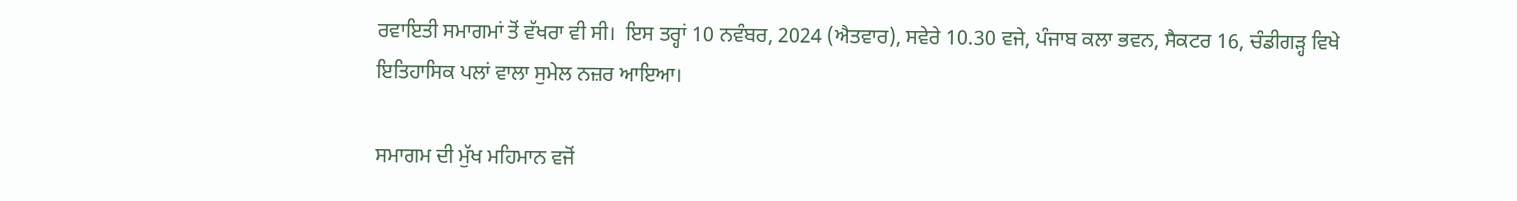ਰਵਾਇਤੀ ਸਮਾਗਮਾਂ ਤੋਂ ਵੱਖਰਾ ਵੀ ਸੀ।  ਇਸ ਤਰ੍ਹਾਂ 10 ਨਵੰਬਰ, 2024 (ਐਤਵਾਰ), ਸਵੇਰੇ 10.30 ਵਜੇ, ਪੰਜਾਬ ਕਲਾ ਭਵਨ, ਸੈਕਟਰ 16, ਚੰਡੀਗੜ੍ਹ ਵਿਖੇ ਇਤਿਹਾਸਿਕ ਪਲਾਂ ਵਾਲਾ ਸੁਮੇਲ ਨਜ਼ਰ ਆਇਆ।

ਸਮਾਗਮ ਦੀ ਮੁੱਖ ਮਹਿਮਾਨ ਵਜੋਂ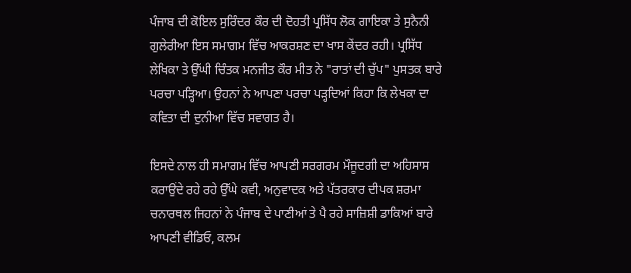ਪੰਜਾਬ ਦੀ ਕੋਇਲ ਸੁਰਿੰਦਰ ਕੌਰ ਦੀ ਦੋਹਤੀ ਪ੍ਰਸਿੱਧ ਲੋਕ ਗਾਇਕਾ ਤੇ ਸੁਨੈਨੀ ਗੁਲੇਰੀਆ ਇਸ ਸਮਾਗਮ ਵਿੱਚ ਆਕਰਸ਼ਣ ਦਾ ਖਾਸ ਕੇਂਦਰ ਰਹੀ। ਪ੍ਰਸਿੱਧ ਲੇਖਿਕਾ ਤੇ ਉੱਘੀ ਚਿੰਤਕ ਮਨਜੀਤ ਕੌਰ ਮੀਤ ਨੇ "ਰਾਤਾਂ ਦੀ ਚੁੱਪ" ਪੁਸਤਕ ਬਾਰੇ ਪਰਚਾ ਪੜ੍ਹਿਆ। ਉਹਨਾਂ ਨੇ ਆਪਣਾ ਪਰਚਾ ਪੜ੍ਹਦਿਆਂ ਕਿਹਾ ਕਿ ਲੇਖਕਾ ਦਾ ਕਵਿਤਾ ਦੀ ਦੁਨੀਆ ਵਿੱਚ ਸਵਾਗਤ ਹੈ।

ਇਸਦੇ ਨਾਲ ਹੀ ਸਮਾਗਮ ਵਿੱਚ ਆਪਣੀ ਸਰਗਰਮ ਮੌਜੂਦਗੀ ਦਾ ਅਹਿਸਾਸ ਕਰਾਉਂਦੇ ਰਹੇ ਰਹੇ ਉੱਘੇ ਕਵੀ, ਅਨੁਵਾਦਕ ਅਤੇ ਪੱਤਰਕਾਰ ਦੀਪਕ ਸ਼ਰਮਾ ਚਨਾਰਥਲ ਜਿਹਨਾਂ ਨੇ ਪੰਜਾਬ ਦੇ ਪਾਣੀਆਂ ਤੇ ਪੈ ਰਹੇ ਸਾਜ਼ਿਸ਼ੀ ਡਾਕਿਆਂ ਬਾਰੇ ਆਪਣੀ ਵੀਡਿਓ, ਕਲਮ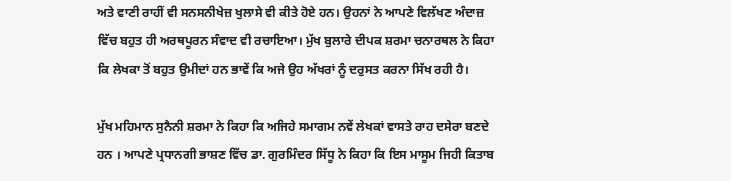ਅਤੇ ਵਾਣੀ ਰਾਹੀਂ ਵੀ ਸਨਸਨੀਖੇਜ਼ ਖੁਲਾਸੇ ਵੀ ਕੀਤੇ ਹੋਏ ਹਨ। ਉਹਨਾਂ ਨੇ ਆਪਣੇ ਵਿਲੱਖਣ ਅੰਦਾਜ਼ ਵਿੱਚ ਬਹੁਤ ਹੀ ਅਰਥਪੂਰਨ ਸੰਵਾਦ ਵੀ ਰਚਾਇਆ। ਮੁੱਖ ਬੁਲਾਰੇ ਦੀਪਕ ਸ਼ਰਮਾ ਚਨਾਰਥਲ ਨੇ ਕਿਹਾ ਕਿ ਲੇਖਕਾ ਤੋਂ ਬਹੁਤ ਉਮੀਦਾਂ ਹਨ ਭਾਵੇਂ ਕਿ ਅਜੇ ਉਹ ਅੱਖਰਾਂ ਨੂੰ ਦਰੁਸਤ ਕਰਨਾ ਸਿੱਖ ਰਹੀ ਹੈ।

ਮੁੱਖ ਮਹਿਮਾਨ ਸੁਨੈਨੀ ਸ਼ਰਮਾ ਨੇ ਕਿਹਾ ਕਿ ਅਜਿਹੇ ਸਮਾਗਮ ਨਵੇਂ ਲੇਖਕਾਂ ਵਾਸਤੇ ਰਾਹ ਦਸੇਰਾ ਬਣਦੇ ਹਨ । ਆਪਣੇ ਪ੍ਰਧਾਨਗੀ ਭਾਸ਼ਣ ਵਿੱਚ ਡਾ. ਗੁਰਮਿੰਦਰ ਸਿੱਧੂ ਨੇ ਕਿਹਾ ਕਿ ਇਸ ਮਾਸੂਮ ਜਿਹੀ ਕਿਤਾਬ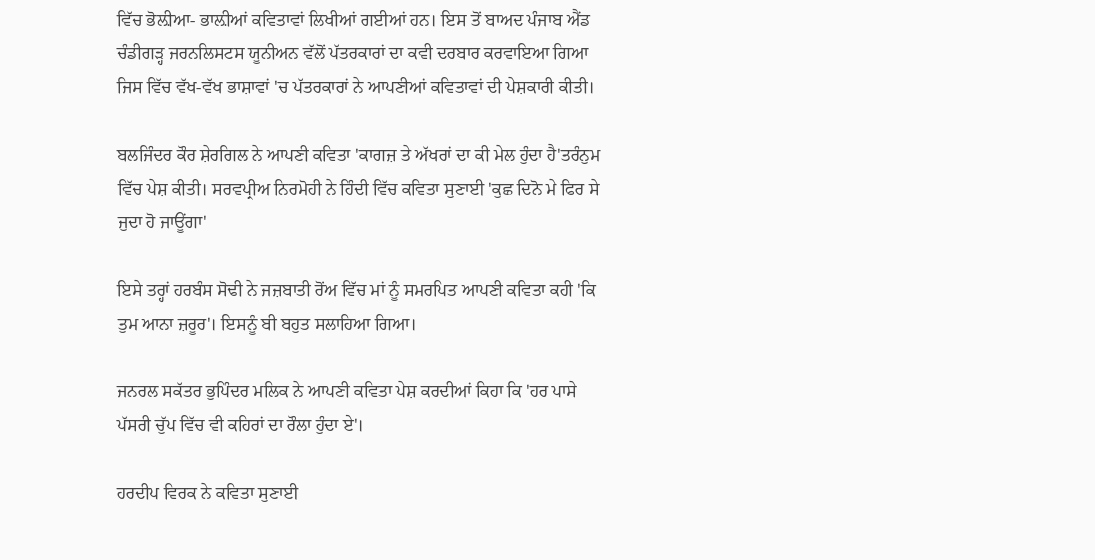ਵਿੱਚ ਭੋਲ਼ੀਆ- ਭਾਲ਼ੀਆਂ ਕਵਿਤਾਵਾਂ ਲਿਖੀਆਂ ਗਈਆਂ ਹਨ। ਇਸ ਤੋਂ ਬਾਅਦ ਪੰਜਾਬ ਐਂਡ ਚੰਡੀਗੜ੍ਹ ਜਰਨਲਿਸਟਸ ਯੂਨੀਅਨ ਵੱਲੋਂ ਪੱਤਰਕਾਰਾਂ ਦਾ ਕਵੀ ਦਰਬਾਰ ਕਰਵਾਇਆ ਗਿਆ ਜਿਸ ਵਿੱਚ ਵੱਖ-ਵੱਖ ਭਾਸ਼ਾਵਾਂ 'ਚ ਪੱਤਰਕਾਰਾਂ ਨੇ ਆਪਣੀਆਂ ਕਵਿਤਾਵਾਂ ਦੀ ਪੇਸ਼ਕਾਰੀ ਕੀਤੀ।

ਬਲਜਿੰਦਰ ਕੌਰ ਸ਼ੇਰਗਿਲ ਨੇ ਆਪਣੀ ਕਵਿਤਾ 'ਕਾਗਜ਼ ਤੇ ਅੱਖਰਾਂ ਦਾ ਕੀ ਮੇਲ ਹੁੰਦਾ ਹੈ'ਤਰੰਨੁਮ ਵਿੱਚ ਪੇਸ਼ ਕੀਤੀ। ਸਰਵਪ੍ਰੀਅ ਨਿਰਮੋਹੀ ਨੇ ਹਿੰਦੀ ਵਿੱਚ ਕਵਿਤਾ ਸੁਣਾਈ 'ਕੁਛ ਦਿਨੋ ਮੇ ਫਿਰ ਸੇ ਜੁਦਾ ਹੋ ਜਾਊਂਗਾ'

ਇਸੇ ਤਰ੍ਹਾਂ ਹਰਬੰਸ ਸੋਢੀ ਨੇ ਜਜ਼ਬਾਤੀ ਰੋਂਅ ਵਿੱਚ ਮਾਂ ਨੂੰ ਸਮਰਪਿਤ ਆਪਣੀ ਕਵਿਤਾ ਕਹੀ 'ਕਿ ਤੁਮ ਆਨਾ ਜ਼ਰੂਰ'। ਇਸਨੂੰ ਬੀ ਬਹੁਤ ਸਲਾਹਿਆ ਗਿਆ।

ਜਨਰਲ ਸਕੱਤਰ ਭੁਪਿੰਦਰ ਮਲਿਕ ਨੇ ਆਪਣੀ ਕਵਿਤਾ ਪੇਸ਼ ਕਰਦੀਆਂ ਕਿਹਾ ਕਿ 'ਹਰ ਪਾਸੇ ਪੱਸਰੀ ਚੁੱਪ ਵਿੱਚ ਵੀ ਕਹਿਰਾਂ ਦਾ ਰੌਲਾ ਹੁੰਦਾ ਏ'।

ਹਰਦੀਪ ਵਿਰਕ ਨੇ ਕਵਿਤਾ ਸੁਣਾਈ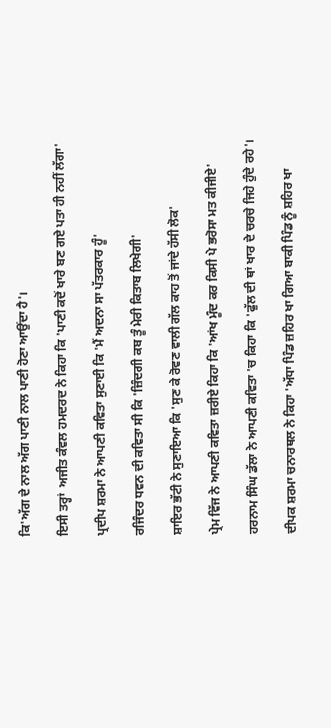ਕਿ'ਅੱਗ ਦੇ ਨਾਲ ਅੱਗ ਪਾਣੀ ਨਾਲ ਪਾਣੀ ਹੋਣਾ ਆਉਂਦਾ ਹੈ'।

ਇਸੀ ਤਰ੍ਹਾਂ  ਅਜੀਤ ਕੰਵਲ ਹਮਦਰਦ ਨੇ ਕਿਹਾ ਕਿ 'ਪਾਣੀ ਕਦੋਂ ਖਾਰੇ ਬਣ ਗਏ ਪਤਾ ਹੀ ਨਹੀਂ ਲੱਗਾ'

ਪ੍ਰਦੀਪ ਸ਼ਰਮਾ ਨੇ ਆਪਣੀ ਕਵਿਤਾ ਸੁਣਾਈ ਕਿ 'ਮੈਂ ਅਦਨਾ ਸਾ ਪੱਤਰਕਾਰ ਹੂੰ'

ਰਜਿੰਦਰ ਧਵਨ ਦੀ ਕਵਿਤਾ ਸੀ ਕਿ 'ਜ਼ਿੰਦਗੀ ਕਬ ਤੂੰ ਮੇਰੀ ਕਿਤਾਬ ਲਿਖੇਗੀ'

ਸ਼ਾਇਰ ਭੱਟੀ ਨੇ ਸੁਣਾਇਆ ਕਿ 'ਸੁਣ ਕੇ ਰੋਵਣ ਵਾਲੀ ਗੱਲ ਕਾਹ ਤੋਂ ਜਾਂਦੇ ਹੱਸੀ ਲੋਕ'

ਪ੍ਰੇਮ ਵਿੱਜ ਨੇ ਆਪਣੀ ਕਵਿਤਾ ਜ਼ਰੀਏ ਕਿਹਾ ਕਿ 'ਆਂਖ ਮੂੰਦ ਕਰ ਕਿਸੀ ਪੇ ਭਰੋਸਾ ਮਤ ਕੀਜੀਏ'

ਹਰਨਾਮ ਸਿੰਘ ਡੱਲਾ ਨੇ ਆਪਣੀ ਕਵਿਤਾ 'ਚ ਕਿਹਾ ਕਿ 'ਫੁੱਲ ਦੀ ਥਾਂ ਖਾਰ ਦੇ ਚਰਚੇ ਜਿਹੇ ਹੁੰਦੇ ਰਹੇ'।

ਦੀਪਕ ਸ਼ਰਮਾ ਚਨਾਰਥਲ ਨੇ ਕਿਹਾ 'ਅੱਧਾ ਪਿੰਡ ਜ਼ਹਿਰ ਖਾ ਗਿਆ ਬਾਕੀ ਪਿੰਡ ਨੂੰ ਸ਼ਹਿਰ ਖਾ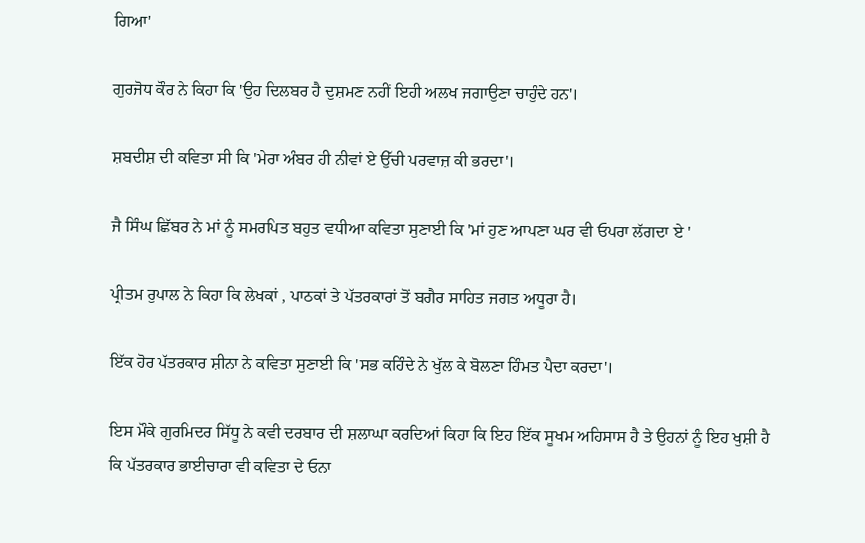ਗਿਆ'

ਗੁਰਜੋਧ ਕੌਰ ਨੇ ਕਿਹਾ ਕਿ 'ਉਹ ਦਿਲਬਰ ਹੈ ਦੁਸ਼ਮਣ ਨਹੀਂ ਇਹੀ ਅਲਖ ਜਗਾਉਣਾ ਚਾਹੁੰਦੇ ਹਨ'।

ਸ਼ਬਦੀਸ਼ ਦੀ ਕਵਿਤਾ ਸੀ ਕਿ 'ਮੇਰਾ ਅੰਬਰ ਹੀ ਨੀਵਾਂ ਏ ਉੱਚੀ ਪਰਵਾਜ਼ ਕੀ ਭਰਦਾ'।

ਜੈ ਸਿੰਘ ਛਿੱਬਰ ਨੇ ਮਾਂ ਨੂੰ ਸਮਰਪਿਤ ਬਹੁਤ ਵਧੀਆ ਕਵਿਤਾ ਸੁਣਾਈ ਕਿ 'ਮਾਂ ਹੁਣ ਆਪਣਾ ਘਰ ਵੀ ਓਪਰਾ ਲੱਗਦਾ ਏ '

ਪ੍ਰੀਤਮ ਰੁਪਾਲ ਨੇ ਕਿਹਾ ਕਿ ਲੇਖਕਾਂ , ਪਾਠਕਾਂ ਤੇ ਪੱਤਰਕਾਰਾਂ ਤੋਂ ਬਗੈਰ ਸਾਹਿਤ ਜਗਤ ਅਧੂਰਾ ਹੈ।

ਇੱਕ ਹੋਰ ਪੱਤਰਕਾਰ ਸ਼ੀਨਾ ਨੇ ਕਵਿਤਾ ਸੁਣਾਈ ਕਿ 'ਸਭ ਕਹਿੰਦੇ ਨੇ ਖੁੱਲ ਕੇ ਬੋਲਣਾ ਹਿੰਮਤ ਪੈਦਾ ਕਰਦਾ'।

ਇਸ ਮੌਕੇ ਗੁਰਮਿਦਰ ਸਿੱਧੂ ਨੇ ਕਵੀ ਦਰਬਾਰ ਦੀ ਸ਼ਲਾਘਾ ਕਰਦਿਆਂ ਕਿਹਾ ਕਿ ਇਹ ਇੱਕ ਸੂਖਮ ਅਹਿਸਾਸ ਹੈ ਤੇ ਉਹਨਾਂ ਨੂੰ ਇਹ ਖੁਸ਼ੀ ਹੈ ਕਿ ਪੱਤਰਕਾਰ ਭਾਈਚਾਰਾ ਵੀ ਕਵਿਤਾ ਦੇ ਓਨਾ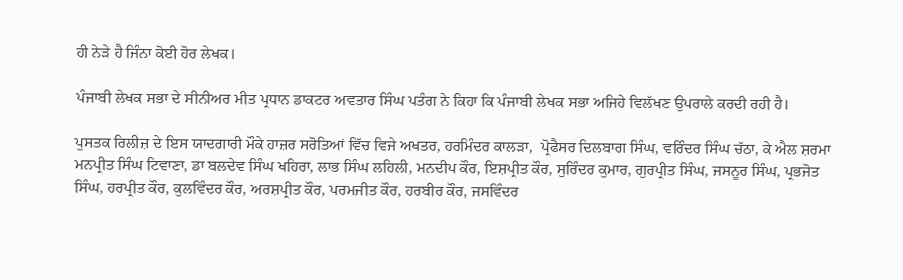ਹੀ ਨੇੜੇ ਹੈ ਜਿੰਨਾ ਕੋਈ ਹੋਰ ਲੇਖਕ।

ਪੰਜਾਬੀ ਲੇਖਕ ਸਭਾ ਦੇ ਸੀਨੀਅਰ ਮੀਤ ਪ੍ਰਧਾਨ ਡਾਕਟਰ ਅਵਤਾਰ ਸਿੰਘ ਪਤੰਗ ਨੇ ਕਿਹਾ ਕਿ ਪੰਜਾਬੀ ਲੇਖਕ ਸਭਾ ਅਜਿਹੇ ਵਿਲੱਖਣ ਉਪਰਾਲੇ ਕਰਦੀ ਰਹੀ ਹੈ।

ਪੁਸਤਕ ਰਿਲੀਜ਼ ਦੇ ਇਸ ਯਾਦਗਾਰੀ ਮੌਕੇ ਹਾਜ਼ਰ ਸਰੋਤਿਆਂ ਵਿੱਚ ਵਿਜੇ ਅਖਤਰ, ਹਰਮਿੰਦਰ ਕਾਲੜਾ,  ਪ੍ਰੋਫੈਸਰ ਦਿਲਬਾਗ ਸਿੰਘ, ਵਰਿੰਦਰ ਸਿੰਘ ਚੱਠਾ, ਕੇ ਐਲ ਸ਼ਰਮਾ ਮਨਪ੍ਰੀਤ ਸਿੰਘ ਟਿਵਾਣਾ, ਡਾ ਬਲਦੇਵ ਸਿੰਘ ਖਹਿਰਾ, ਲਾਭ ਸਿੰਘ ਲਹਿਲੀ, ਮਨਦੀਪ ਕੌਰ, ਇਸ਼ਪ੍ਰੀਤ ਕੌਰ, ਸੁਰਿੰਦਰ ਕੁਮਾਰ, ਗੁਰਪ੍ਰੀਤ ਸਿੰਘ, ਜਸਨੂਰ ਸਿੰਘ, ਪ੍ਰਭਜੋਤ ਸਿੰਘ, ਹਰਪ੍ਰੀਤ ਕੌਰ, ਕੁਲਵਿੰਦਰ ਕੌਰ, ਅਰਸ਼ਪ੍ਰੀਤ ਕੌਰ, ਪਰਮਜੀਤ ਕੌਰ, ਹਰਬੀਰ ਕੌਰ, ਜਸਵਿੰਦਰ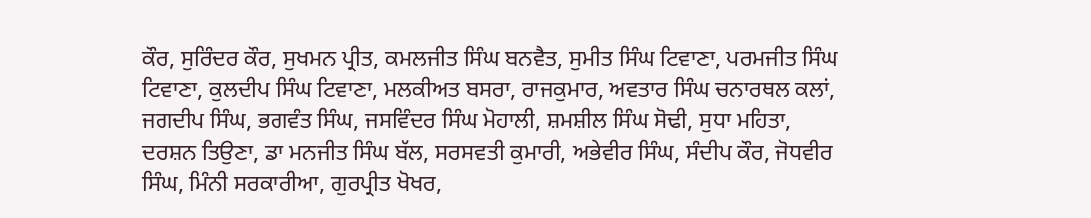ਕੌਰ, ਸੁਰਿੰਦਰ ਕੌਰ, ਸੁਖਮਨ ਪ੍ਰੀਤ, ਕਮਲਜੀਤ ਸਿੰਘ ਬਨਵੈਤ, ਸੁਮੀਤ ਸਿੰਘ ਟਿਵਾਣਾ, ਪਰਮਜੀਤ ਸਿੰਘ ਟਿਵਾਣਾ, ਕੁਲਦੀਪ ਸਿੰਘ ਟਿਵਾਣਾ, ਮਲਕੀਅਤ ਬਸਰਾ, ਰਾਜਕੁਮਾਰ, ਅਵਤਾਰ ਸਿੰਘ ਚਨਾਰਥਲ ਕਲਾਂ, ਜਗਦੀਪ ਸਿੰਘ, ਭਗਵੰਤ ਸਿੰਘ, ਜਸਵਿੰਦਰ ਸਿੰਘ ਮੋਹਾਲੀ, ਸ਼ਮਸ਼ੀਲ ਸਿੰਘ ਸੋਢੀ, ਸੁਧਾ ਮਹਿਤਾ, ਦਰਸ਼ਨ ਤਿਉਣਾ, ਡਾ ਮਨਜੀਤ ਸਿੰਘ ਬੱਲ, ਸਰਸਵਤੀ ਕੁਮਾਰੀ, ਅਭੇਵੀਰ ਸਿੰਘ, ਸੰਦੀਪ ਕੌਰ, ਜੋਧਵੀਰ ਸਿੰਘ, ਮਿੰਨੀ ਸਰਕਾਰੀਆ, ਗੁਰਪ੍ਰੀਤ ਖੋਖਰ,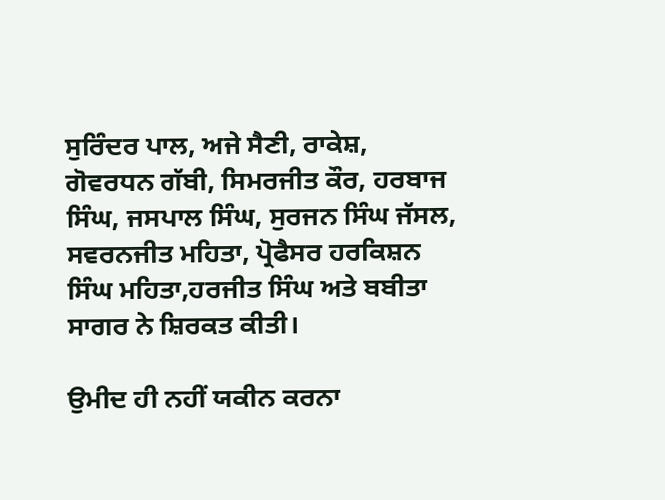ਸੁਰਿੰਦਰ ਪਾਲ, ਅਜੇ ਸੈਣੀ, ਰਾਕੇਸ਼, ਗੋਵਰਧਨ ਗੱਬੀ, ਸਿਮਰਜੀਤ ਕੌਰ, ਹਰਬਾਜ ਸਿੰਘ, ਜਸਪਾਲ ਸਿੰਘ, ਸੁਰਜਨ ਸਿੰਘ ਜੱਸਲ, ਸਵਰਨਜੀਤ ਮਹਿਤਾ, ਪ੍ਰੋਫੈਸਰ ਹਰਕਿਸ਼ਨ ਸਿੰਘ ਮਹਿਤਾ,ਹਰਜੀਤ ਸਿੰਘ ਅਤੇ ਬਬੀਤਾ ਸਾਗਰ ਨੇ ਸ਼ਿਰਕਤ ਕੀਤੀ।

ਉਮੀਦ ਹੀ ਨਹੀਂ ਯਕੀਨ ਕਰਨਾ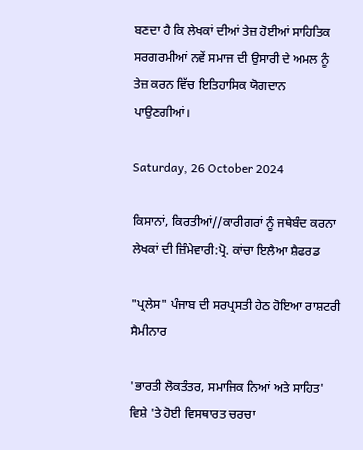ਬਣਦਾ ਹੈ ਕਿ ਲੇਖਕਾਂ ਦੀਆਂ ਤੇਜ਼ ਹੋਈਆਂ ਸਾਹਿਤਿਕ ਸਰਗਰਮੀਆਂ ਨਵੇਂ ਸਮਾਜ ਦੀ ਉਸਾਰੀ ਦੇ ਅਮਲ ਨੂੰ ਤੇਜ਼ ਕਰਨ ਵਿੱਚ ਇਤਿਹਾਸਿਕ ਯੋਗਦਾਨ ਪਾਉਣਗੀਆਂ।

Saturday, 26 October 2024

ਕਿਸਾਨਾਂ, ਕਿਰਤੀਆਂ//ਕਾਰੀਗਰਾਂ ਨੂੰ ਜਥੇਬੰਦ ਕਰਨਾ ਲੇਖਕਾਂ ਦੀ ਜ਼ਿੰਮੇਵਾਰੀ:ਪ੍ਰੋ. ਕਾਂਚਾ ਇਲੈਆ ਸ਼ੈਫਰਡ

"ਪ੍ਰਲੇਸ" ਪੰਜਾਬ ਦੀ ਸਰਪ੍ਰਸਤੀ ਹੇਠ ਹੋਇਆ ਰਾਸ਼ਟਰੀ ਸੈਮੀਨਾਰ

'ਭਾਰਤੀ ਲੋਕਤੰਤਰ, ਸਮਾਜਿਕ ਨਿਆਂ ਅਤੇ ਸਾਹਿਤ' ਵਿਸ਼ੇ 'ਤੇ ਹੋਈ ਵਿਸਥਾਰਤ ਚਰਚਾ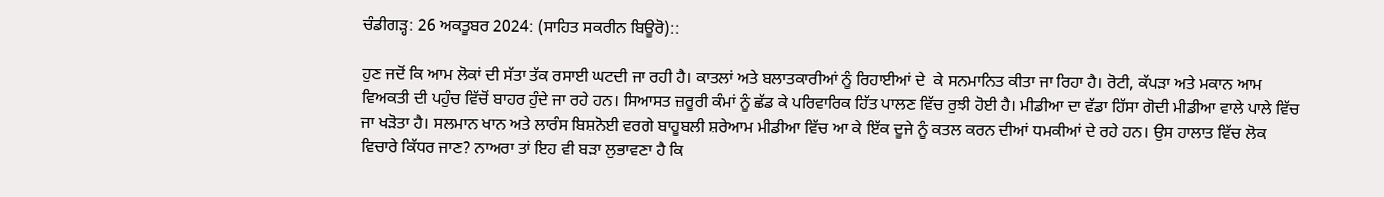ਚੰਡੀਗੜ੍ਹ: 26 ਅਕਤੂਬਰ 2024: (ਸਾਹਿਤ ਸਕਰੀਨ ਬਿਊਰੋ)::

ਹੁਣ ਜਦੋਂ ਕਿ ਆਮ ਲੋਕਾਂ ਦੀ ਸੱਤਾ ਤੱਕ ਰਸਾਈ ਘਟਦੀ ਜਾ ਰਹੀ ਹੈ। ਕਾਤਲਾਂ ਅਤੇ ਬਲਾਤਕਾਰੀਆਂ ਨੂੰ ਰਿਹਾਈਆਂ ਦੇ  ਕੇ ਸਨਮਾਨਿਤ ਕੀਤਾ ਜਾ ਰਿਹਾ ਹੈ। ਰੋਟੀ, ਕੱਪੜਾ ਅਤੇ ਮਕਾਨ ਆਮ ਵਿਅਕਤੀ ਦੀ ਪਹੁੰਚ ਵਿੱਚੋਂ ਬਾਹਰ ਹੁੰਦੇ ਜਾ ਰਹੇ ਹਨ। ਸਿਆਸਤ ਜ਼ਰੂਰੀ ਕੰਮਾਂ ਨੂੰ ਛੱਡ ਕੇ ਪਰਿਵਾਰਿਕ ਹਿੱਤ ਪਾਲਣ ਵਿੱਚ ਰੁਝੀ ਹੋਈ ਹੈ। ਮੀਡੀਆ ਦਾ ਵੱਡਾ ਹਿੱਸਾ ਗੋਦੀ ਮੀਡੀਆ ਵਾਲੇ ਪਾਲੇ ਵਿੱਚ ਜਾ ਖੜੋਤਾ ਹੈ। ਸਲਮਾਨ ਖਾਨ ਅਤੇ ਲਾਰੰਸ ਬਿਸ਼ਨੋਈ ਵਰਗੇ ਬਾਹੂਬਲੀ ਸ਼ਰੇਆਮ ਮੀਡੀਆ ਵਿੱਚ ਆ ਕੇ ਇੱਕ ਦੂਜੇ ਨੂੰ ਕਤਲ ਕਰਨ ਦੀਆਂ ਧਮਕੀਆਂ ਦੇ ਰਹੇ ਹਨ। ਉਸ ਹਾਲਾਤ ਵਿੱਚ ਲੋਕ ਵਿਚਾਰੇ ਕਿੱਧਰ ਜਾਣ? ਨਾਅਰਾ ਤਾਂ ਇਹ ਵੀ ਬੜਾ ਲੁਭਾਵਣਾ ਹੈ ਕਿ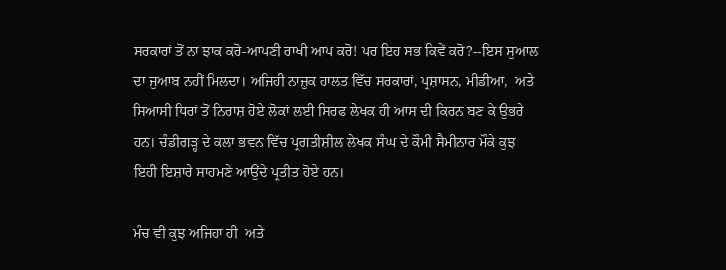ਸਰਕਾਰਾਂ ਤੋਂ ਨਾ ਝਾਕ ਕਰੋ-ਆਪਣੀ ਰਾਖੀ ਆਪ ਕਰੋ! ਪਰ ਇਹ ਸਭ ਕਿਵੇਂ ਕਰੋ?--ਇਸ ਸੁਆਲ ਦਾ ਜੁਆਬ ਨਹੀਂ ਮਿਲਦਾ। ਅਜਿਹੀ ਨਾਜ਼ੁਕ ਹਾਲਤ ਵਿੱਚ ਸਰਕਾਰਾਂ, ਪ੍ਰਸ਼ਾਸਨ, ਮੀਡੀਆ,  ਅਤੇ ਸਿਆਸੀ ਧਿਰਾਂ ਤੋਂ ਨਿਰਾਸ਼ ਹੋਏ ਲੋਕਾਂ ਲਈ ਸਿਰਫ ਲੇਖਕ ਹੀ ਆਸ ਦੀ ਕਿਰਨ ਬਣ ਕੇ ਉਭਰੇ ਹਨ। ਚੰਡੀਗੜ੍ਹ ਦੇ ਕਲਾ ਭਵਨ ਵਿੱਚ ਪ੍ਰਗਤੀਸ਼ੀਲ ਲੇਖਕ ਸੰਘ ਦੇ ਕੌਮੀ ਸੈਮੀਨਾਰ ਮੌਕੇ ਕੁਝ ਇਹੀ ਇਸ਼ਾਰੇ ਸਾਹਮਣੇ ਆਉਂਦੇ ਪ੍ਰਤੀਤ ਹੋਏ ਹਨ।

ਮੰਚ ਵੀ ਕੁਝ ਅਜਿਹਾ ਹੀ  ਅਤੇ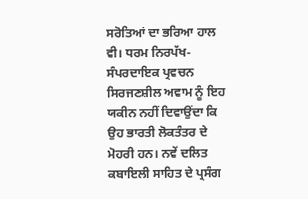ਸਰੋਤਿਆਂ ਦਾ ਭਰਿਆ ਹਾਲ ਵੀ। ਧਰਮ ਨਿਰਪੱਖ-ਸੰਪਰਦਾਇਕ ਪ੍ਰਵਚਨ ਸਿਰਜਣਸ਼ੀਲ ਅਵਾਮ ਨੂੰ ਇਹ ਯਕੀਨ ਨਹੀਂ ਦਿਵਾਉਂਦਾ ਕਿ ਉਹ ਭਾਰਤੀ ਲੋਕਤੰਤਰ ਦੇ ਮੋਹਰੀ ਹਨ। ਨਵੇਂ ਦਲਿਤ ਕਬਾਇਲੀ ਸਾਹਿਤ ਦੇ ਪ੍ਰਸੰਗ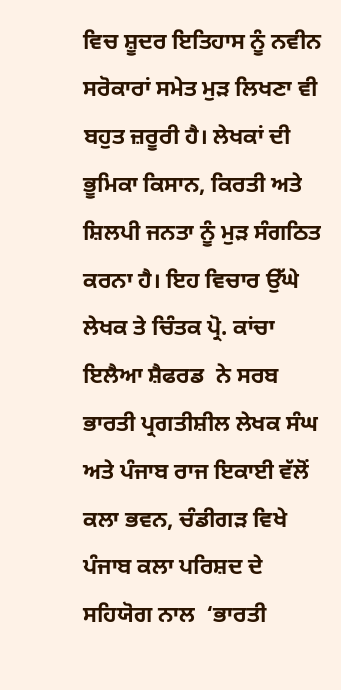ਵਿਚ ਸ਼ੂਦਰ ਇਤਿਹਾਸ ਨੂੰ ਨਵੀਨ ਸਰੋਕਾਰਾਂ ਸਮੇਤ ਮੁੜ ਲਿਖਣਾ ਵੀ ਬਹੁਤ ਜ਼ਰੂਰੀ ਹੈ। ਲੇਖਕਾਂ ਦੀ ਭੂਮਿਕਾ ਕਿਸਾਨ, ਕਿਰਤੀ ਅਤੇ ਸ਼ਿਲਪੀ ਜਨਤਾ ਨੂੰ ਮੁੜ ਸੰਗਠਿਤ ਕਰਨਾ ਹੈ। ਇਹ ਵਿਚਾਰ ਉੱਘੇ ਲੇਖਕ ਤੇ ਚਿੰਤਕ ਪ੍ਰੋ. ਕਾਂਚਾ ਇਲੈਆ ਸ਼ੈਫਰਡ  ਨੇ ਸਰਬ ਭਾਰਤੀ ਪ੍ਰਗਤੀਸ਼ੀਲ ਲੇਖਕ ਸੰਘ ਅਤੇ ਪੰਜਾਬ ਰਾਜ ਇਕਾਈ ਵੱਲੋਂ ਕਲਾ ਭਵਨ, ਚੰਡੀਗੜ ਵਿਖੇ ਪੰਜਾਬ ਕਲਾ ਪਰਿਸ਼ਦ ਦੇ ਸਹਿਯੋਗ ਨਾਲ  ‘ਭਾਰਤੀ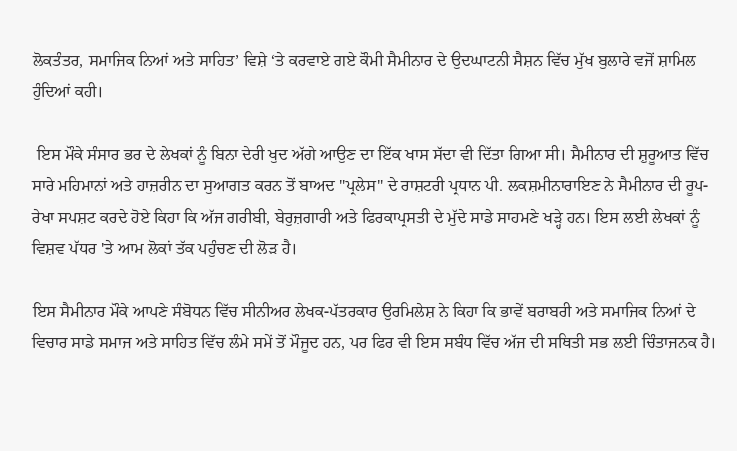ਲੋਕਤੰਤਰ, ਸਮਾਜਿਕ ਨਿਆਂ ਅਤੇ ਸਾਹਿਤ’ ਵਿਸ਼ੇ ‘ਤੇ ਕਰਵਾਏ ਗਏ ਕੌਮੀ ਸੈਮੀਨਾਰ ਦੇ ਉਦਘਾਟਨੀ ਸੈਸ਼ਨ ਵਿੱਚ ਮੁੱਖ ਬੁਲਾਰੇ ਵਜੋਂ ਸ਼ਾਮਿਲ ਹੁੰਦਿਆਂ ਕਹੀ।

 ਇਸ ਮੌਕੇ ਸੰਸਾਰ ਭਰ ਦੇ ਲੇਖਕਾਂ ਨੂੰ ਬਿਨਾ ਦੇਰੀ ਖੁਦ ਅੱਗੇ ਆਉਣ ਦਾ ਇੱਕ ਖਾਸ ਸੱਦਾ ਵੀ ਦਿੱਤਾ ਗਿਆ ਸੀ। ਸੈਮੀਨਾਰ ਦੀ ਸ਼ੁਰੂਆਤ ਵਿੱਚ ਸਾਰੇ ਮਹਿਮਾਨਾਂ ਅਤੇ ਹਾਜ਼ਰੀਨ ਦਾ ਸੁਆਗਤ ਕਰਨ ਤੋਂ ਬਾਅਦ "ਪ੍ਰਲੇਸ" ਦੇ ਰਾਸ਼ਟਰੀ ਪ੍ਰਧਾਨ ਪੀ. ਲਕਸ਼ਮੀਨਾਰਾਇਣ ਨੇ ਸੈਮੀਨਾਰ ਦੀ ਰੂਪ-ਰੇਖਾ ਸਪਸ਼ਟ ਕਰਦੇ ਹੋਏ ਕਿਹਾ ਕਿ ਅੱਜ ਗਰੀਬੀ, ਬੇਰੁਜ਼ਗਾਰੀ ਅਤੇ ਫਿਰਕਾਪ੍ਰਸਤੀ ਦੇ ਮੁੱਦੇ ਸਾਡੇ ਸਾਹਮਣੇ ਖੜ੍ਹੇ ਹਨ। ਇਸ ਲਈ ਲੇਖਕਾਂ ਨੂੰ ਵਿਸ਼ਵ ਪੱਧਰ 'ਤੇ ਆਮ ਲੋਕਾਂ ਤੱਕ ਪਹੁੰਚਣ ਦੀ ਲੋੜ ਹੈ।

ਇਸ ਸੈਮੀਨਾਰ ਮੌਕੇ ਆਪਣੇ ਸੰਬੋਧਨ ਵਿੱਚ ਸੀਨੀਅਰ ਲੇਖਕ-ਪੱਤਰਕਾਰ ਉਰਮਿਲੇਸ਼ ਨੇ ਕਿਹਾ ਕਿ ਭਾਵੇਂ ਬਰਾਬਰੀ ਅਤੇ ਸਮਾਜਿਕ ਨਿਆਂ ਦੇ ਵਿਚਾਰ ਸਾਡੇ ਸਮਾਜ ਅਤੇ ਸਾਹਿਤ ਵਿੱਚ ਲੰਮੇ ਸਮੇਂ ਤੋਂ ਮੌਜੂਦ ਹਨ, ਪਰ ਫਿਰ ਵੀ ਇਸ ਸਬੰਧ ਵਿੱਚ ਅੱਜ ਦੀ ਸਥਿਤੀ ਸਭ ਲਈ ਚਿੰਤਾਜਨਕ ਹੈ।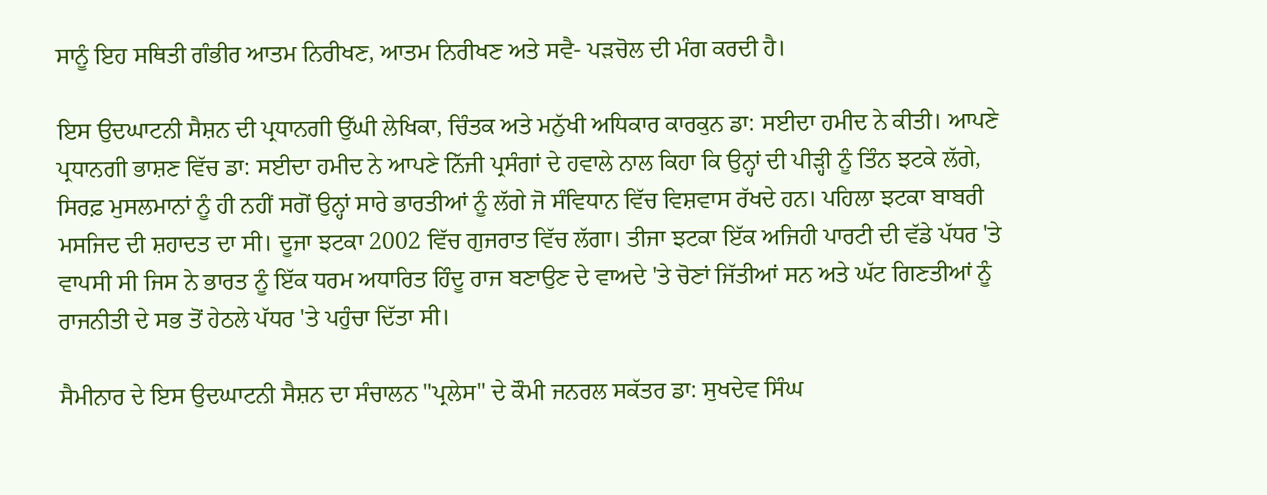ਸਾਨੂੰ ਇਹ ਸਥਿਤੀ ਗੰਭੀਰ ਆਤਮ ਨਿਰੀਖਣ, ਆਤਮ ਨਿਰੀਖਣ ਅਤੇ ਸਵੈ- ਪੜਚੋਲ ਦੀ ਮੰਗ ਕਰਦੀ ਹੈ।

ਇਸ ਉਦਘਾਟਨੀ ਸੈਸ਼ਨ ਦੀ ਪ੍ਰਧਾਨਗੀ ਉੱਘੀ ਲੇਖਿਕਾ, ਚਿੰਤਕ ਅਤੇ ਮਨੁੱਖੀ ਅਧਿਕਾਰ ਕਾਰਕੁਨ ਡਾ: ਸਈਦਾ ਹਮੀਦ ਨੇ ਕੀਤੀ। ਆਪਣੇ ਪ੍ਰਧਾਨਗੀ ਭਾਸ਼ਣ ਵਿੱਚ ਡਾ: ਸਈਦਾ ਹਮੀਦ ਨੇ ਆਪਣੇ ਨਿੱਜੀ ਪ੍ਰਸੰਗਾਂ ਦੇ ਹਵਾਲੇ ਨਾਲ ਕਿਹਾ ਕਿ ਉਨ੍ਹਾਂ ਦੀ ਪੀੜ੍ਹੀ ਨੂੰ ਤਿੰਨ ਝਟਕੇ ਲੱਗੇ, ਸਿਰਫ਼ ਮੁਸਲਮਾਨਾਂ ਨੂੰ ਹੀ ਨਹੀਂ ਸਗੋਂ ਉਨ੍ਹਾਂ ਸਾਰੇ ਭਾਰਤੀਆਂ ਨੂੰ ਲੱਗੇ ਜੋ ਸੰਵਿਧਾਨ ਵਿੱਚ ਵਿਸ਼ਵਾਸ ਰੱਖਦੇ ਹਨ। ਪਹਿਲਾ ਝਟਕਾ ਬਾਬਰੀ ਮਸਜਿਦ ਦੀ ਸ਼ਹਾਦਤ ਦਾ ਸੀ। ਦੂਜਾ ਝਟਕਾ 2002 ਵਿੱਚ ਗੁਜਰਾਤ ਵਿੱਚ ਲੱਗਾ। ਤੀਜਾ ਝਟਕਾ ਇੱਕ ਅਜਿਹੀ ਪਾਰਟੀ ਦੀ ਵੱਡੇ ਪੱਧਰ 'ਤੇ ਵਾਪਸੀ ਸੀ ਜਿਸ ਨੇ ਭਾਰਤ ਨੂੰ ਇੱਕ ਧਰਮ ਅਧਾਰਿਤ ਹਿੰਦੂ ਰਾਜ ਬਣਾਉਣ ਦੇ ਵਾਅਦੇ 'ਤੇ ਚੋਣਾਂ ਜਿੱਤੀਆਂ ਸਨ ਅਤੇ ਘੱਟ ਗਿਣਤੀਆਂ ਨੂੰ ਰਾਜਨੀਤੀ ਦੇ ਸਭ ਤੋਂ ਹੇਠਲੇ ਪੱਧਰ 'ਤੇ ਪਹੁੰਚਾ ਦਿੱਤਾ ਸੀ।

ਸੈਮੀਨਾਰ ਦੇ ਇਸ ਉਦਘਾਟਨੀ ਸੈਸ਼ਨ ਦਾ ਸੰਚਾਲਨ "ਪ੍ਰਲੇਸ" ਦੇ ਕੌਮੀ ਜਨਰਲ ਸਕੱਤਰ ਡਾ: ਸੁਖਦੇਵ ਸਿੰਘ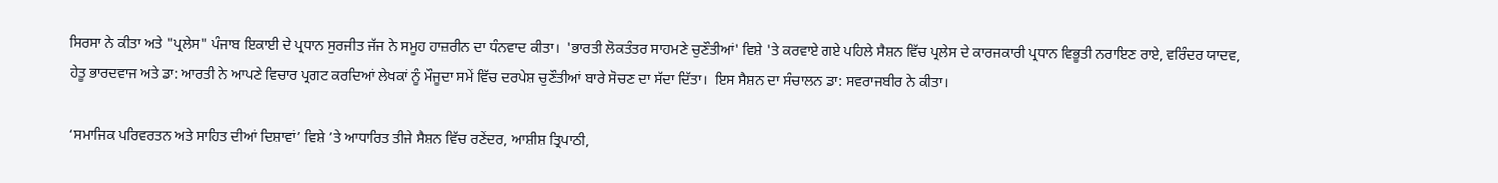ਸਿਰਸਾ ਨੇ ਕੀਤਾ ਅਤੇ "ਪ੍ਰਲੇਸ" ਪੰਜਾਬ ਇਕਾਈ ਦੇ ਪ੍ਰਧਾਨ ਸੁਰਜੀਤ ਜੱਜ ਨੇ ਸਮੂਹ ਹਾਜ਼ਰੀਨ ਦਾ ਧੰਨਵਾਦ ਕੀਤਾ।  'ਭਾਰਤੀ ਲੋਕਤੰਤਰ ਸਾਹਮਣੇ ਚੁਣੌਤੀਆਂ' ਵਿਸ਼ੇ 'ਤੇ ਕਰਵਾਏ ਗਏ ਪਹਿਲੇ ਸੈਸ਼ਨ ਵਿੱਚ ਪ੍ਰਲੇਸ ਦੇ ਕਾਰਜਕਾਰੀ ਪ੍ਰਧਾਨ ਵਿਭੂਤੀ ਨਰਾਇਣ ਰਾਏ, ਵਰਿੰਦਰ ਯਾਦਵ, ਹੇਤੂ ਭਾਰਦਵਾਜ ਅਤੇ ਡਾ: ਆਰਤੀ ਨੇ ਆਪਣੇ ਵਿਚਾਰ ਪ੍ਰਗਟ ਕਰਦਿਆਂ ਲੇਖਕਾਂ ਨੂੰ ਮੌਜੂਦਾ ਸਮੇਂ ਵਿੱਚ ਦਰਪੇਸ਼ ਚੁਣੌਤੀਆਂ ਬਾਰੇ ਸੋਚਣ ਦਾ ਸੱਦਾ ਦਿੱਤਾ।  ਇਸ ਸੈਸ਼ਨ ਦਾ ਸੰਚਾਲਨ ਡਾ: ਸਵਰਾਜਬੀਰ ਨੇ ਕੀਤਾ।

‘ਸਮਾਜਿਕ ਪਰਿਵਰਤਨ ਅਤੇ ਸਾਹਿਤ ਦੀਆਂ ਦਿਸ਼ਾਵਾਂ’ ਵਿਸ਼ੇ ’ਤੇ ਆਧਾਰਿਤ ਤੀਜੇ ਸੈਸ਼ਨ ਵਿੱਚ ਰਣੇਂਦਰ, ਆਸ਼ੀਸ਼ ਤ੍ਰਿਪਾਠੀ,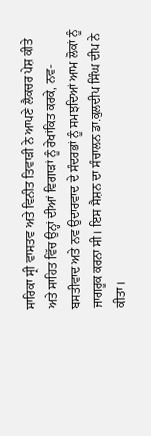ਸਾਰਿਕਾ ਸ੍ਰੀ ਵਾਸਤਵ ਅਤੇ ਵਿਨੀਤ ਤਿਵਾੜੀ ਨੇ ਆਪਣੇ ਲੈਕਚਰ ਪੇਸ਼ ਕੀਤੇ ਅਤੇ ਸਾਹਿਤ ਵਿੱਚ ਉਨ੍ਹਾਂ ਦੀਆਂ ਵਿਗਾੜਾਂ ਨੂੰ ਰੇਖਾਂਕਿਤ ਕਰਕੇ, ਨਵ-ਬਸਤੀਵਾਦ ਅਤੇ ਨਵ ਉਦਾਰਵਾਦ ਦੇ ਸੰਦਰਭਾਂ ਨੂੰ ਸਮਝਦਿਆਂ ਆਮ ਲੋਕਾਂ ਨੂੰ ਜਾਗਰੂਕ ਕਰਨਾ ਸੀ। ਇਸ ਸੈਸ਼ਨ ਦਾ ਸੰਚਾਲਨ ਡਾ.ਕੁਲਦੀਪ ਸਿੰਘ ਦੀਪ ਨੇ ਕੀਤਾ।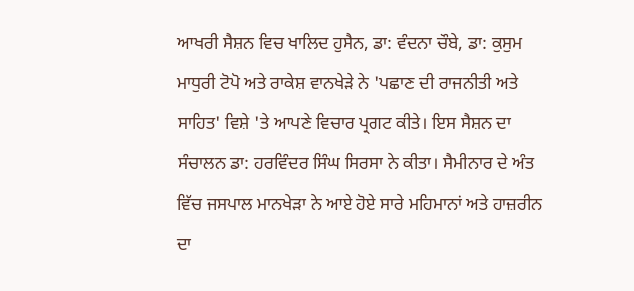ਆਖਰੀ ਸੈਸ਼ਨ ਵਿਚ ਖਾਲਿਦ ਹੁਸੈਨ, ਡਾ: ਵੰਦਨਾ ਚੌਬੇ, ਡਾ: ਕੁਸੁਮ ਮਾਧੁਰੀ ਟੋਪੋ ਅਤੇ ਰਾਕੇਸ਼ ਵਾਨਖੇੜੇ ਨੇ 'ਪਛਾਣ ਦੀ ਰਾਜਨੀਤੀ ਅਤੇ ਸਾਹਿਤ' ਵਿਸ਼ੇ 'ਤੇ ਆਪਣੇ ਵਿਚਾਰ ਪ੍ਰਗਟ ਕੀਤੇ। ਇਸ ਸੈਸ਼ਨ ਦਾ ਸੰਚਾਲਨ ਡਾ: ਹਰਵਿੰਦਰ ਸਿੰਘ ਸਿਰਸਾ ਨੇ ਕੀਤਾ। ਸੈਮੀਨਾਰ ਦੇ ਅੰਤ ਵਿੱਚ ਜਸਪਾਲ ਮਾਨਖੇੜਾ ਨੇ ਆਏ ਹੋਏ ਸਾਰੇ ਮਹਿਮਾਨਾਂ ਅਤੇ ਹਾਜ਼ਰੀਨ ਦਾ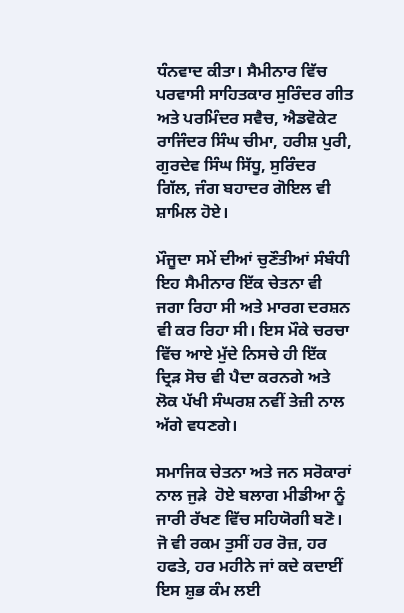ਧੰਨਵਾਦ ਕੀਤਾ। ਸੈਮੀਨਾਰ ਵਿੱਚ ਪਰਵਾਸੀ ਸਾਹਿਤਕਾਰ ਸੁਰਿੰਦਰ ਗੀਤ ਅਤੇ ਪਰਮਿੰਦਰ ਸਵੈਚ, ਐਡਵੋਕੇਟ ਰਾਜਿੰਦਰ ਸਿੰਘ ਚੀਮਾ, ਹਰੀਸ਼ ਪੁਰੀ, ਗੁਰਦੇਵ ਸਿੰਘ ਸਿੱਧੂ, ਸੁਰਿੰਦਰ ਗਿੱਲ, ਜੰਗ ਬਹਾਦਰ ਗੋਇਲ ਵੀ ਸ਼ਾਮਿਲ ਹੋਏ।

ਮੌਜੂਦਾ ਸਮੇਂ ਦੀਆਂ ਚੁਣੌਤੀਆਂ ਸੰਬੰਧੀ ਇਹ ਸੈਮੀਨਾਰ ਇੱਕ ਚੇਤਨਾ ਵੀ ਜਗਾ ਰਿਹਾ ਸੀ ਅਤੇ ਮਾਰਗ ਦਰਸ਼ਨ ਵੀ ਕਰ ਰਿਹਾ ਸੀ। ਇਸ ਮੌਕੇ ਚਰਚਾ ਵਿੱਚ ਆਏ ਮੁੱਦੇ ਨਿਸਚੇ ਹੀ ਇੱਕ ਦ੍ਰਿੜ ਸੋਚ ਵੀ ਪੈਦਾ ਕਰਨਗੇ ਅਤੇ ਲੋਕ ਪੱਖੀ ਸੰਘਰਸ਼ ਨਵੀਂ ਤੇਜ਼ੀ ਨਾਲ ਅੱਗੇ ਵਧਣਗੇ।

ਸਮਾਜਿਕ ਚੇਤਨਾ ਅਤੇ ਜਨ ਸਰੋਕਾਰਾਂ ਨਾਲ ਜੁੜੇ  ਹੋਏ ਬਲਾਗ ਮੀਡੀਆ ਨੂੰ ਜਾਰੀ ਰੱਖਣ ਵਿੱਚ ਸਹਿਯੋਗੀ ਬਣੋ। ਜੋ ਵੀ ਰਕਮ ਤੁਸੀਂ ਹਰ ਰੋਜ਼, ਹਰ ਹਫਤੇ, ਹਰ ਮਹੀਨੇ ਜਾਂ ਕਦੇ ਕਦਾਈਂ ਇਸ ਸ਼ੁਭ ਕੰਮ ਲਈ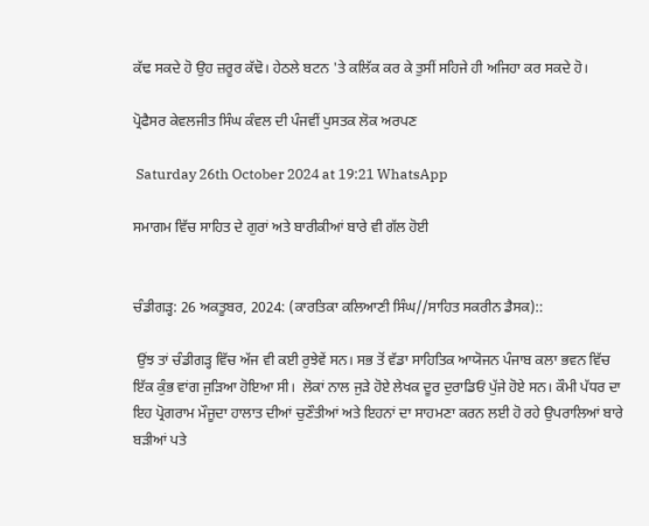ਕੱਢ ਸਕਦੇ ਹੋ ਉਹ ਜ਼ਰੂਰ ਕੱਢੋ। ਹੇਠਲੇ ਬਟਨ 'ਤੇ ਕਲਿੱਕ ਕਰ ਕੇ ਤੁਸੀਂ ਸਹਿਜੇ ਹੀ ਅਜਿਹਾ ਕਰ ਸਕਦੇ ਹੋ।

ਪ੍ਰੋਫੈਸਰ ਕੇਵਲਜੀਤ ਸਿੰਘ ਕੰਵਲ ਦੀ ਪੰਜਵੀਂ ਪੁਸਤਕ ਲੋਕ ਅਰਪਣ

 Saturday 26th October 2024 at 19:21 WhatsApp

ਸਮਾਗਮ ਵਿੱਚ ਸਾਹਿਤ ਦੇ ਗੁਰਾਂ ਅਤੇ ਬਾਰੀਕੀਆਂ ਬਾਰੇ ਵੀ ਗੱਲ ਹੋਈ


ਚੰਡੀਗੜ੍ਹ: 26 ਅਕਤੂਬਰ, 2024: (ਕਾਰਤਿਕਾ ਕਲਿਆਣੀ ਸਿੰਘ//ਸਾਹਿਤ ਸਕਰੀਨ ਡੈਸਕ)::

 ਉਂਝ ਤਾਂ ਚੰਡੀਗੜ੍ਹ ਵਿੱਚ ਅੱਜ ਵੀ ਕਈ ਰੁਝੇਵੇਂ ਸਨ। ਸਭ ਤੋਂ ਵੱਡਾ ਸਾਹਿਤਿਕ ਆਯੋਜਨ ਪੰਜਾਬ ਕਲਾ ਭਵਨ ਵਿੱਚ ਇੱਕ ਕੁੰਭ ਵਾਂਗ ਜੁੜਿਆ ਹੋਇਆ ਸੀ।  ਲੋਕਾਂ ਨਾਲ ਜੁੜੇ ਹੋਏ ਲੇਖਕ ਦੂਰ ਦੁਰਾਡਿਓਂ ਪੁੱਜੇ ਹੋਏ ਸਨ। ਕੌਮੀ ਪੱਧਰ ਦਾ ਇਹ ਪ੍ਰੋਗਰਾਮ ਮੌਜੂਦਾ ਹਾਲਾਤ ਦੀਆਂ ਚੁਣੌਤੀਆਂ ਅਤੇ ਇਹਨਾਂ ਦਾ ਸਾਹਮਣਾ ਕਰਨ ਲਈ ਹੋ ਰਹੇ ਉਪਰਾਲਿਆਂ ਬਾਰੇ ਬੜੀਆਂ ਪਤੇ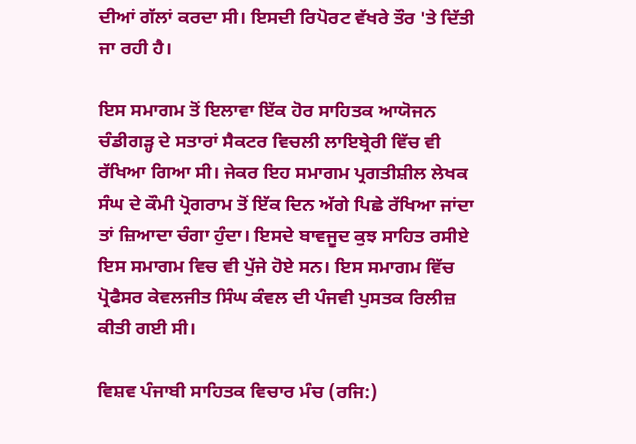ਦੀਆਂ ਗੱਲਾਂ ਕਰਦਾ ਸੀ। ਇਸਦੀ ਰਿਪੋਰਟ ਵੱਖਰੇ ਤੌਰ 'ਤੇ ਦਿੱਤੀ ਜਾ ਰਹੀ ਹੈ।

ਇਸ ਸਮਾਗਮ ਤੋਂ ਇਲਾਵਾ ਇੱਕ ਹੋਰ ਸਾਹਿਤਕ ਆਯੋਜਨ ਚੰਡੀਗੜ੍ਹ ਦੇ ਸਤਾਰਾਂ ਸੈਕਟਰ ਵਿਚਲੀ ਲਾਇਬ੍ਰੇਰੀ ਵਿੱਚ ਵੀ ਰੱਖਿਆ ਗਿਆ ਸੀ। ਜੇਕਰ ਇਹ ਸਮਾਗਮ ਪ੍ਰਗਤੀਸ਼ੀਲ ਲੇਖਕ ਸੰਘ ਦੇ ਕੌਮੀ ਪ੍ਰੋਗਰਾਮ ਤੋਂ ਇੱਕ ਦਿਨ ਅੱਗੇ ਪਿਛੇ ਰੱਖਿਆ ਜਾਂਦਾ ਤਾਂ ਜ਼ਿਆਦਾ ਚੰਗਾ ਹੁੰਦਾ। ਇਸਦੇ ਬਾਵਜੂਦ ਕੁਝ ਸਾਹਿਤ ਰਸੀਏ ਇਸ ਸਮਾਗਮ ਵਿਚ ਵੀ ਪੁੱਜੇ ਹੋਏ ਸਨ। ਇਸ ਸਮਾਗਮ ਵਿੱਚ ਪ੍ਰੋਫੈਸਰ ਕੇਵਲਜੀਤ ਸਿੰਘ ਕੰਵਲ ਦੀ ਪੰਜਵੀ ਪੁਸਤਕ ਰਿਲੀਜ਼ ਕੀਤੀ ਗਈ ਸੀ।

ਵਿਸ਼ਵ ਪੰਜਾਬੀ ਸਾਹਿਤਕ ਵਿਚਾਰ ਮੰਚ (ਰਜਿ:)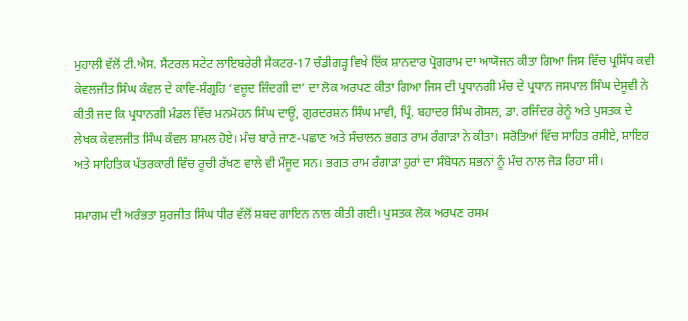ਮੁਹਾਲੀ ਵੱਲੋਂ ਟੀ.ਐਸ. ਸੈਂਟਰਲ ਸਟੇਟ ਲਾਇਬਰੇਰੀ ਸੈਕਟਰ-17 ਚੰਡੀਗੜ੍ਹ ਵਿਖੇ ਇੱਕ ਸ਼ਾਨਦਾਰ ਪ੍ਰੋਗਰਾਮ ਦਾ ਆਯੋਜਨ ਕੀਤਾ ਗਿਆ ਜਿਸ ਵਿੱਚ ਪ੍ਰਸਿੱਧ ਕਵੀ ਕੇਵਲਜੀਤ ਸਿੰਘ ਕੰਵਲ ਦੇ ਕਾਵਿ-ਸੰਗ੍ਰਹਿ ‘ਵਜ਼ੂਦ ਜ਼ਿੰਦਗੀ ਦਾ’ ਦਾ ਲੋਕ ਅਰਪਣ ਕੀਤਾ ਗਿਆ ਜਿਸ ਦੀ ਪ੍ਰਧਾਨਗੀ ਮੰਚ ਦੇ ਪ੍ਰਧਾਨ ਜਸਪਾਲ ਸਿੰਘ ਦੇਸੂਵੀ ਨੇ ਕੀਤੀ ਜਦ ਕਿ ਪ੍ਰਧਾਨਗੀ ਮੰਡਲ ਵਿੱਚ ਮਨਮੋਹਨ ਸਿੰਘ ਦਾਊਂ, ਗੁਰਦਰਸ਼ਨ ਸਿੰਘ ਮਾਵੀ, ਪ੍ਰਿੰ. ਬਹਾਦਰ ਸਿੰਘ ਗੋਸਲ, ਡਾ. ਰਜਿੰਦਰ ਰੇਨੂੰ ਅਤੇ ਪੁਸਤਕ ਦੇ ਲੇਖਕ ਕੇਵਲਜੀਤ ਸਿੰਘ ਕੰਵਲ ਸ਼ਾਮਲ ਹੋਏ। ਮੰਚ ਬਾਰੇ ਜਾਣ-ਪਛਾਣ ਅਤੇ ਸੰਚਾਲਨ ਭਗਤ ਰਾਮ ਰੰਗਾੜਾ ਨੇ ਕੀਤਾ। ਸਰੋਤਿਆਂ ਵਿੱਚ ਸਾਹਿਤ ਰਸੀਏ, ਸ਼ਾਇਰ ਅਤੇ ਸਾਹਿਤਿਕ ਪੱਤਰਕਾਰੀ ਵਿੱਚ ਰੂਚੀ ਰੱਖਣ ਵਾਲੇ ਵੀ ਮੌਜੂਦ ਸਨ। ਭਗਤ ਰਾਮ ਰੰਗਾੜਾ ਹੁਰਾਂ ਦਾ ਸੰਬੋਧਨ ਸਭਨਾਂ ਨੂੰ ਮੰਚ ਨਾਲ ਜੋੜ ਰਿਹਾ ਸੀ।

ਸਮਾਗਮ ਦੀ ਅਰੰਭਤਾ ਸੁਰਜੀਤ ਸਿੰਘ ਧੀਰ ਵੱਲੋਂ ਸ਼ਬਦ ਗਾਇਨ ਨਾਲ ਕੀਤੀ ਗਈ। ਪੁਸਤਕ ਲੋਕ ਅਰਪਣ ਰਸਮ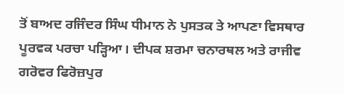ਤੋਂ ਬਾਅਦ ਰਜਿੰਦਰ ਸਿੰਘ ਧੀਮਾਨ ਨੇ ਪੁਸਤਕ ਤੇ ਆਪਣਾ ਵਿਸਥਾਰ ਪੂਰਵਕ ਪਰਚਾ ਪੜ੍ਹਿਆ। ਦੀਪਕ ਸ਼ਰਮਾ ਚਨਾਰਥਲ ਅਤੇ ਰਾਜੀਵ ਗਰੋਵਰ ਫਿਰੋਜ਼ਪੁਰ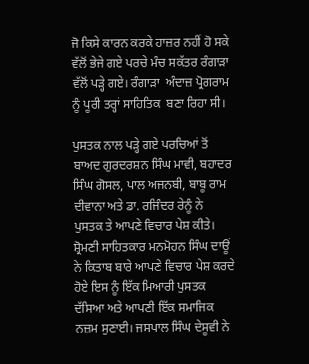ਜੋ ਕਿਸੇ ਕਾਰਨ ਕਰਕੇ ਹਾਜ਼ਰ ਨਹੀਂ ਹੋ ਸਕੇ ਵੱਲੋਂ ਭੇਜੇ ਗਏ ਪਰਚੇ ਮੰਚ ਸਕੱਤਰ ਰੰਗਾੜਾ ਵੱਲੋਂ ਪੜ੍ਹੇ ਗਏ। ਰੰਗਾੜਾ  ਅੰਦਾਜ਼ ਪ੍ਰੋਗਰਾਮ ਨੂੰ ਪੂਰੀ ਤਰ੍ਹਾਂ ਸਾਹਿਤਿਕ  ਬਣਾ ਰਿਹਾ ਸੀ।

ਪੁਸਤਕ ਨਾਲ ਪੜ੍ਹੇ ਗਏ ਪਰਚਿਆਂ ਤੋਂ ਬਾਅਦ ਗੁਰਦਰਸ਼ਨ ਸਿੰਘ ਮਾਵੀ, ਬਹਾਦਰ ਸਿੰਘ ਗੋਸਲ, ਪਾਲ ਅਜਨਬੀ, ਬਾਬੂ ਰਾਮ ਦੀਵਾਨਾ ਅਤੇ ਡਾ. ਰਜਿੰਦਰ ਰੇਨੂੰ ਨੇ ਪੁਸਤਕ ਤੇ ਆਪਣੇ ਵਿਚਾਰ ਪੇਸ਼ ਕੀਤੇ। ਸ਼੍ਰੋਮਣੀ ਸਾਹਿਤਕਾਰ ਮਨਮੋਹਨ ਸਿੰਘ ਦਾਊਂ ਨੇ ਕਿਤਾਬ ਬਾਰੇ ਆਪਣੇ ਵਿਚਾਰ ਪੇਸ਼ ਕਰਦੇ ਹੋਏ ਇਸ ਨੂੰ ਇੱਕ ਮਿਆਰੀ ਪੁਸਤਕ ਦੱਸਿਆ ਅਤੇ ਆਪਣੀ ਇੱਕ ਸਮਾਜਿਕ ਨਜ਼ਮ ਸੁਣਾਈ। ਜਸਪਾਲ ਸਿੰਘ ਦੇਸੂਵੀ ਨੇ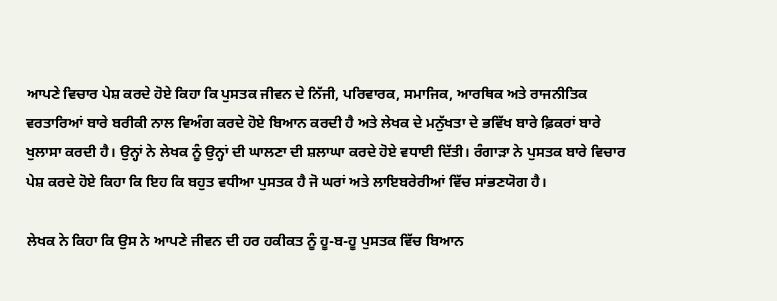ਆਪਣੇ ਵਿਚਾਰ ਪੇਸ਼ ਕਰਦੇ ਹੋਏ ਕਿਹਾ ਕਿ ਪੁਸਤਕ ਜੀਵਨ ਦੇ ਨਿੱਜੀ, ਪਰਿਵਾਰਕ, ਸਮਾਜਿਕ, ਆਰਥਿਕ ਅਤੇ ਰਾਜਨੀਤਿਕ ਵਰਤਾਰਿਆਂ ਬਾਰੇ ਬਰੀਕੀ ਨਾਲ ਵਿਅੰਗ ਕਰਦੇ ਹੋਏ ਬਿਆਨ ਕਰਦੀ ਹੈ ਅਤੇ ਲੇਖਕ ਦੇ ਮਨੁੱਖਤਾ ਦੇ ਭਵਿੱਖ ਬਾਰੇ ਫ਼ਿਕਰਾਂ ਬਾਰੇ ਖੁਲਾਸਾ ਕਰਦੀ ਹੈ। ਉਨ੍ਹਾਂ ਨੇ ਲੇਖਕ ਨੂੰ ਉਨ੍ਹਾਂ ਦੀ ਘਾਲਣਾ ਦੀ ਸ਼ਲਾਘਾ ਕਰਦੇ ਹੋਏ ਵਧਾਈ ਦਿੱਤੀ। ਰੰਗਾੜਾ ਨੇ ਪੁਸਤਕ ਬਾਰੇ ਵਿਚਾਰ ਪੇਸ਼ ਕਰਦੇ ਹੋਏ ਕਿਹਾ ਕਿ ਇਹ ਕਿ ਬਹੁਤ ਵਧੀਆ ਪੁਸਤਕ ਹੈ ਜੋ ਘਰਾਂ ਅਤੇ ਲਾਇਬਰੇਰੀਆਂ ਵਿੱਚ ਸਾਂਭਣਯੋਗ ਹੈ।

ਲੇਖਕ ਨੇ ਕਿਹਾ ਕਿ ਉਸ ਨੇ ਆਪਣੇ ਜੀਵਨ ਦੀ ਹਰ ਹਕੀਕਤ ਨੂੰ ਹੂ-ਬ-ਹੂ ਪੁਸਤਕ ਵਿੱਚ ਬਿਆਨ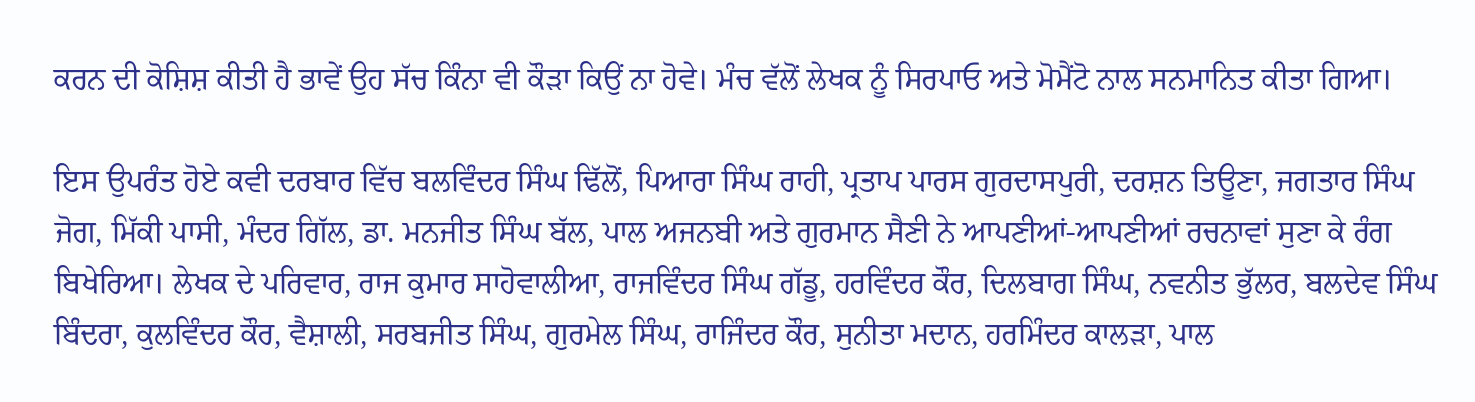ਕਰਨ ਦੀ ਕੋਸ਼ਿਸ਼ ਕੀਤੀ ਹੈ ਭਾਵੇਂ ਉਹ ਸੱਚ ਕਿੰਨਾ ਵੀ ਕੌੜਾ ਕਿਉਂ ਨਾ ਹੋਵੇ। ਮੰਚ ਵੱਲੋਂ ਲੇਖਕ ਨੂੰ ਸਿਰਪਾਓ ਅਤੇ ਮੋਮੈਂਟੋ ਨਾਲ ਸਨਮਾਨਿਤ ਕੀਤਾ ਗਿਆ।

ਇਸ ਉਪਰੰਤ ਹੋਏ ਕਵੀ ਦਰਬਾਰ ਵਿੱਚ ਬਲਵਿੰਦਰ ਸਿੰਘ ਢਿੱਲੋਂ, ਪਿਆਰਾ ਸਿੰਘ ਰਾਹੀ, ਪ੍ਰਤਾਪ ਪਾਰਸ ਗੁਰਦਾਸਪੁਰੀ, ਦਰਸ਼ਨ ਤਿਊਣਾ, ਜਗਤਾਰ ਸਿੰਘ ਜੋਗ, ਮਿੱਕੀ ਪਾਸੀ, ਮੰਦਰ ਗਿੱਲ, ਡਾ. ਮਨਜੀਤ ਸਿੰਘ ਬੱਲ, ਪਾਲ ਅਜਨਬੀ ਅਤੇ ਗੁਰਮਾਨ ਸੈਣੀ ਨੇ ਆਪਣੀਆਂ-ਆਪਣੀਆਂ ਰਚਨਾਵਾਂ ਸੁਣਾ ਕੇ ਰੰਗ ਬਿਖੇਰਿਆ। ਲੇਖਕ ਦੇ ਪਰਿਵਾਰ, ਰਾਜ ਕੁਮਾਰ ਸਾਹੋਵਾਲੀਆ, ਰਾਜਵਿੰਦਰ ਸਿੰਘ ਗੱਡੂ, ਹਰਵਿੰਦਰ ਕੌਰ, ਦਿਲਬਾਗ ਸਿੰਘ, ਨਵਨੀਤ ਭੁੱਲਰ, ਬਲਦੇਵ ਸਿੰਘ ਬਿੰਦਰਾ, ਕੁਲਵਿੰਦਰ ਕੌਰ, ਵੈਸ਼ਾਲੀ, ਸਰਬਜੀਤ ਸਿੰਘ, ਗੁਰਮੇਲ ਸਿੰਘ, ਰਾਜਿੰਦਰ ਕੌਰ, ਸੁਨੀਤਾ ਮਦਾਨ, ਹਰਮਿੰਦਰ ਕਾਲੜਾ, ਪਾਲ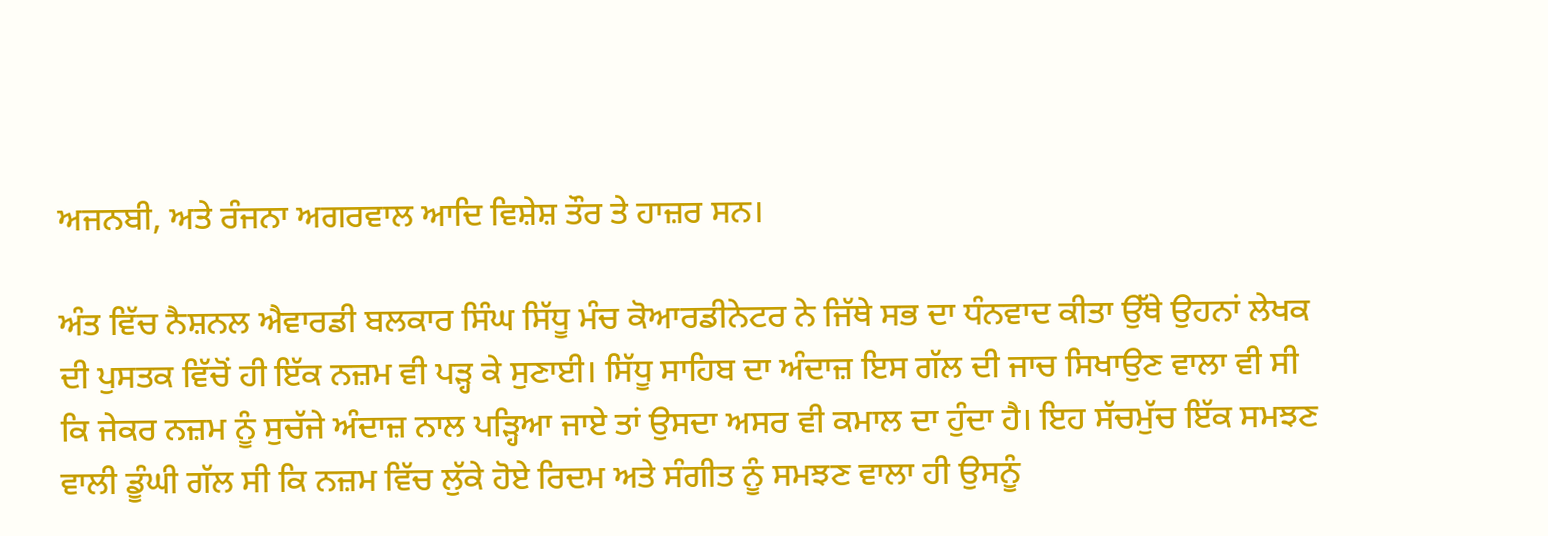ਅਜਨਬੀ, ਅਤੇ ਰੰਜਨਾ ਅਗਰਵਾਲ ਆਦਿ ਵਿਸ਼ੇਸ਼ ਤੌਰ ਤੇ ਹਾਜ਼ਰ ਸਨ।

ਅੰਤ ਵਿੱਚ ਨੈਸ਼ਨਲ ਐਵਾਰਡੀ ਬਲਕਾਰ ਸਿੰਘ ਸਿੱਧੂ ਮੰਚ ਕੋਆਰਡੀਨੇਟਰ ਨੇ ਜਿੱਥੇ ਸਭ ਦਾ ਧੰਨਵਾਦ ਕੀਤਾ ਉੱਥੇ ਉਹਨਾਂ ਲੇਖਕ ਦੀ ਪੁਸਤਕ ਵਿੱਚੋਂ ਹੀ ਇੱਕ ਨਜ਼ਮ ਵੀ ਪੜ੍ਹ ਕੇ ਸੁਣਾਈ। ਸਿੱਧੂ ਸਾਹਿਬ ਦਾ ਅੰਦਾਜ਼ ਇਸ ਗੱਲ ਦੀ ਜਾਚ ਸਿਖਾਉਣ ਵਾਲਾ ਵੀ ਸੀ ਕਿ ਜੇਕਰ ਨਜ਼ਮ ਨੂੰ ਸੁਚੱਜੇ ਅੰਦਾਜ਼ ਨਾਲ ਪੜ੍ਹਿਆ ਜਾਏ ਤਾਂ ਉਸਦਾ ਅਸਰ ਵੀ ਕਮਾਲ ਦਾ ਹੁੰਦਾ ਹੈ। ਇਹ ਸੱਚਮੁੱਚ ਇੱਕ ਸਮਝਣ ਵਾਲੀ ਡੂੰਘੀ ਗੱਲ ਸੀ ਕਿ ਨਜ਼ਮ ਵਿੱਚ ਲੁੱਕੇ ਹੋਏ ਰਿਦਮ ਅਤੇ ਸੰਗੀਤ ਨੂੰ ਸਮਝਣ ਵਾਲਾ ਹੀ ਉਸਨੂੰ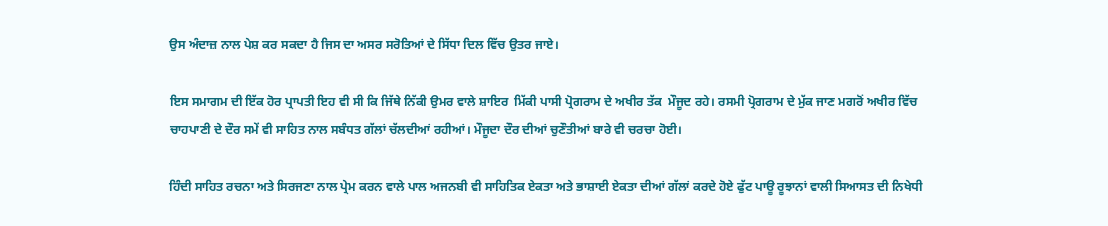ਉਸ ਅੰਦਾਜ਼ ਨਾਲ ਪੇਸ਼ ਕਰ ਸਕਦਾ ਹੈ ਜਿਸ ਦਾ ਅਸਰ ਸਰੋਤਿਆਂ ਦੇ ਸਿੱਧਾ ਦਿਲ ਵਿੱਚ ਉਤਰ ਜਾਏ।

ਇਸ ਸਮਾਗਮ ਦੀ ਇੱਕ ਹੋਰ ਪ੍ਰਾਪਤੀ ਇਹ ਵੀ ਸੀ ਕਿ ਜਿੱਥੇ ਨਿੱਕੀ ਉਮਰ ਵਾਲੇ ਸ਼ਾਇਰ  ਮਿੱਕੀ ਪਾਸੀ ਪ੍ਰੋਗਰਾਮ ਦੇ ਅਖੀਰ ਤੱਕ  ਮੌਜੂਦ ਰਹੇ। ਰਸਮੀ ਪ੍ਰੋਗਰਾਮ ਦੇ ਮੁੱਕ ਜਾਣ ਮਗਰੋਂ ਅਖੀਰ ਵਿੱਚ ਚਾਹਪਾਣੀ ਦੇ ਦੌਰ ਸਮੇਂ ਵੀ ਸਾਹਿਤ ਨਾਲ ਸਬੰਧਤ ਗੱਲਾਂ ਚੱਲਦੀਆਂ ਰਹੀਆਂ। ਮੌਜੂਦਾ ਦੌਰ ਦੀਆਂ ਚੁਣੌਤੀਆਂ ਬਾਰੇ ਵੀ ਚਰਚਾ ਹੋਈ।

ਹਿੰਦੀ ਸਾਹਿਤ ਰਚਨਾ ਅਤੇ ਸਿਰਜਣਾ ਨਾਲ ਪ੍ਰੇਮ ਕਰਨ ਵਾਲੇ ਪਾਲ ਅਜਨਬੀ ਵੀ ਸਾਹਿਤਿਕ ਏਕਤਾ ਅਤੇ ਭਾਸ਼ਾਈ ਏਕਤਾ ਦੀਆਂ ਗੱਲਾਂ ਕਰਦੇ ਹੋਏ ਫੁੱਟ ਪਾਊ ਰੂਝਾਨਾਂ ਵਾਲੀ ਸਿਆਸਤ ਦੀ ਨਿਖੇਧੀ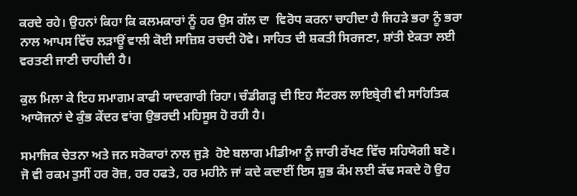ਕਰਦੇ ਰਹੇ। ਉਹਨਾਂ ਕਿਹਾ ਕਿ ਕਲਮਕਾਰਾਂ ਨੂੰ ਹਰ ਉਸ ਗੱਲ ਦਾ  ਵਿਰੋਧ ਕਰਨਾ ਚਾਹੀਦਾ ਹੈ ਜਿਹੜੇ ਭਰਾ ਨੂੰ ਭਰਾ ਨਾਲ ਆਪਸ ਵਿੱਚ ਲੜਾਊਂ ਵਾਲੀ ਕੋਈ ਸਾਜ਼ਿਸ਼ ਰਚਦੀ ਹੋਵੇ। ਸਾਹਿਤ ਦੀ ਸ਼ਕਤੀ ਸਿਰਜਣਾ, ਸ਼ਾਂਤੀ ਏਕਤਾ ਲਈ ਵਰਤਣੀ ਜਾਣੀ ਚਾਹੀਦੀ ਹੈ।

ਕੁਲ ਮਿਲਾ ਕੇ ਇਹ ਸਮਾਗਮ ਕਾਫੀ ਯਾਦਗਾਰੀ ਰਿਹਾ। ਚੰਡੀਗੜ੍ਹ ਦੀ ਇਹ ਸੈਂਟਰਲ ਲਾਇਬ੍ਰੇਰੀ ਵੀ ਸਾਹਿਤਿਕ ਆਯੋਜਨਾਂ ਦੇ ਕੁੰਭ ਕੇਂਦਰ ਵਾਂਗ ਉਭਰਦੀ ਮਹਿਸੂਸ ਹੋ ਰਹੀ ਹੈ।

ਸਮਾਜਿਕ ਚੇਤਨਾ ਅਤੇ ਜਨ ਸਰੋਕਾਰਾਂ ਨਾਲ ਜੁੜੇ  ਹੋਏ ਬਲਾਗ ਮੀਡੀਆ ਨੂੰ ਜਾਰੀ ਰੱਖਣ ਵਿੱਚ ਸਹਿਯੋਗੀ ਬਣੋ। ਜੋ ਵੀ ਰਕਮ ਤੁਸੀਂ ਹਰ ਰੋਜ਼, ਹਰ ਹਫਤੇ, ਹਰ ਮਹੀਨੇ ਜਾਂ ਕਦੇ ਕਦਾਈਂ ਇਸ ਸ਼ੁਭ ਕੰਮ ਲਈ ਕੱਢ ਸਕਦੇ ਹੋ ਉਹ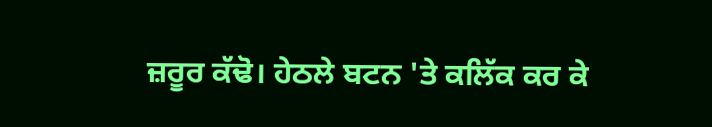ਜ਼ਰੂਰ ਕੱਢੋ। ਹੇਠਲੇ ਬਟਨ 'ਤੇ ਕਲਿੱਕ ਕਰ ਕੇ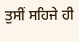ਤੁਸੀਂ ਸਹਿਜੇ ਹੀ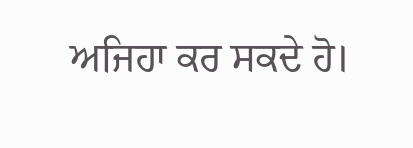ਅਜਿਹਾ ਕਰ ਸਕਦੇ ਹੋ।